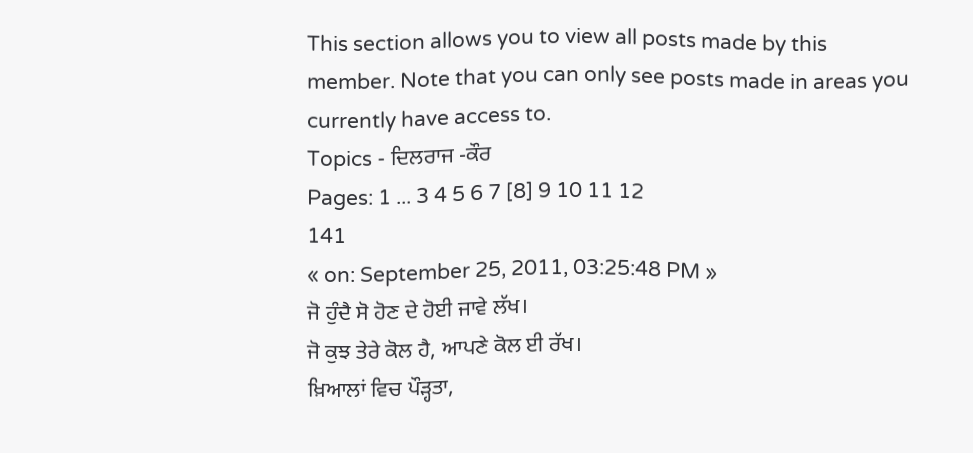This section allows you to view all posts made by this member. Note that you can only see posts made in areas you currently have access to.
Topics - ਦਿਲਰਾਜ -ਕੌਰ
Pages: 1 ... 3 4 5 6 7 [8] 9 10 11 12
141
« on: September 25, 2011, 03:25:48 PM »
ਜੋ ਹੁੰਦੈ ਸੋ ਹੋਣ ਦੇ ਹੋਈ ਜਾਵੇ ਲੱਖ।
ਜੋ ਕੁਝ ਤੇਰੇ ਕੋਲ ਹੈ, ਆਪਣੇ ਕੋਲ ਈ ਰੱਖ।
ਖ਼ਿਆਲਾਂ ਵਿਚ ਪੌੜ੍ਹਤਾ,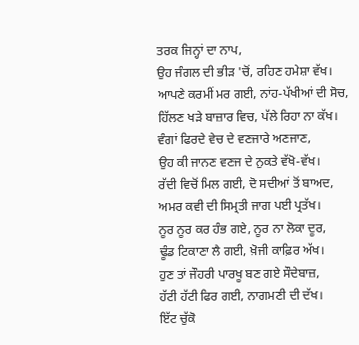ਤਰਕ ਜਿਨ੍ਹਾਂ ਦਾ ਨਾਪ,
ਉਹ ਜੰਗਲ ਦੀ ਭੀੜ 'ਚੋਂ, ਰਹਿਣ ਹਮੇਸ਼ਾ ਵੱਖ।
ਆਪਣੇ ਕਰਮੀਂ ਮਰ ਗਈ, ਨਾਂਹ-ਪੱਖੀਆਂ ਦੀ ਸੋਚ,
ਹਿੱਲਣ ਖੜੇ ਬਾਜ਼ਾਰ ਵਿਚ, ਪੱਲੇ ਰਿਹਾ ਨਾ ਕੱਖ।
ਵੰਗਾਂ ਫਿਰਦੇ ਵੇਚ ਦੇ ਵਣਜਾਰੇ ਅਣਜਾਣ,
ਉਹ ਕੀ ਜਾਨਣ ਵਣਜ ਦੇ ਨੁਕਤੇ ਵੱਖੋ-ਵੱਖ।
ਰੱਦੀ ਵਿਚੋਂ ਮਿਲ ਗਈ, ਦੋ ਸਦੀਆਂ ਤੋਂ ਬਾਅਦ,
ਅਮਰ ਕਵੀ ਦੀ ਸਿਮ੍ਰਤੀ ਜਾਗ ਪਈ ਪ੍ਰਤੱਖ।
ਨੂਰ ਨੂਰ ਕਰ ਹੰਭ ਗਏ, ਨੂਰ ਨਾ ਲੋਕਾ ਦੂਰ,
ਢੂੰਡ ਟਿਕਾਣਾ ਲੈ ਗਈ, ਖ਼ੋਜੀ ਕਾਫ਼ਿਰ ਅੱਖ।
ਹੁਣ ਤਾਂ ਜੌਹਰੀ ਪਾਰਖੂ ਬਣ ਗਏ ਸੌਦੇਬਾਜ਼,
ਹੱਟੀ ਹੱਟੀ ਫਿਰ ਗਈ, ਨਾਗਮਣੀ ਦੀ ਦੱਖ।
ਇੱਟ ਚੁੱਕੋ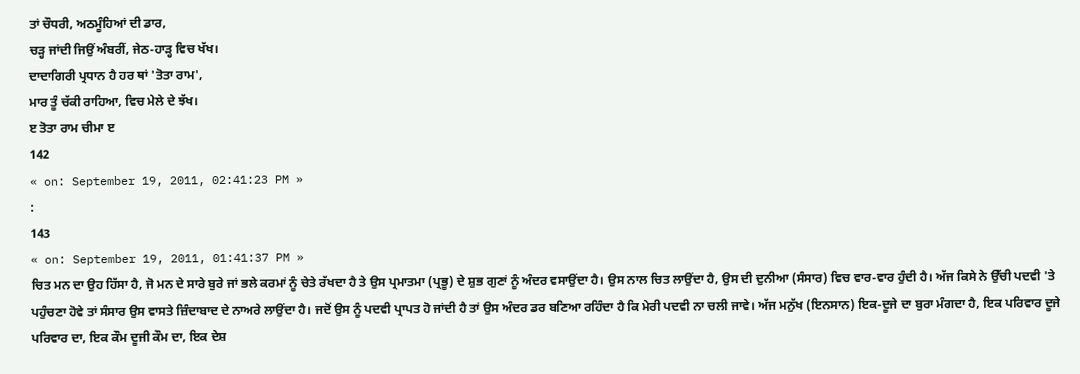ਤਾਂ ਚੌਧਰੀ, ਅਠਮੂੰਹਿਆਂ ਦੀ ਡਾਰ,
ਚੜ੍ਹ ਜਾਂਦੀ ਜਿਉਂ ਅੰਬਰੀਂ, ਜੇਠ-ਹਾੜ੍ਹ ਵਿਚ ਖੱਖ।
ਦਾਦਾਗਿਰੀ ਪ੍ਰਧਾਨ ਹੈ ਹਰ ਥਾਂ 'ਤੋਤਾ ਰਾਮ',
ਮਾਰ ਤੂੰ ਚੱਕੀ ਰਾਹਿਆ, ਵਿਚ ਮੇਲੇ ਦੇ ਝੱਖ।
ੲ ਤੋਤਾ ਰਾਮ ਚੀਮਾ ੲ
142
« on: September 19, 2011, 02:41:23 PM »
:
143
« on: September 19, 2011, 01:41:37 PM »
ਚਿਤ ਮਨ ਦਾ ਉਹ ਹਿੱਸਾ ਹੈ, ਜੋ ਮਨ ਦੇ ਸਾਰੇ ਬੁਰੇ ਜਾਂ ਭਲੇ ਕਰਮਾਂ ਨੂੰ ਚੇਤੇ ਰੱਖਦਾ ਹੈ ਤੇ ਉਸ ਪ੍ਰਮਾਤਮਾ (ਪ੍ਰਭੂ) ਦੇ ਸ਼ੁਭ ਗੁਣਾਂ ਨੂੰ ਅੰਦਰ ਵਸਾਉਂਦਾ ਹੈ। ਉਸ ਨਾਲ ਚਿਤ ਲਾਉਂਦਾ ਹੈ, ਉਸ ਦੀ ਦੁਨੀਆ (ਸੰਸਾਰ) ਵਿਚ ਵਾਰ-ਵਾਰ ਹੁੰਦੀ ਹੈ। ਅੱਜ ਕਿਸੇ ਨੇ ਉੱਚੀ ਪਦਵੀ 'ਤੇ ਪਹੁੰਚਣਾ ਹੋਵੇ ਤਾਂ ਸੰਸਾਰ ਉਸ ਵਾਸਤੇ ਜ਼ਿੰਦਾਬਾਦ ਦੇ ਨਾਅਰੇ ਲਾਉਂਦਾ ਹੈ। ਜਦੋਂ ਉਸ ਨੂੰ ਪਦਵੀ ਪ੍ਰਾਪਤ ਹੋ ਜਾਂਦੀ ਹੈ ਤਾਂ ਉਸ ਅੰਦਰ ਡਰ ਬਣਿਆ ਰਹਿੰਦਾ ਹੈ ਕਿ ਮੇਰੀ ਪਦਵੀ ਨਾ ਚਲੀ ਜਾਵੇ। ਅੱਜ ਮਨੁੱਖ (ਇਨਸਾਨ) ਇਕ-ਦੂਜੇ ਦਾ ਬੁਰਾ ਮੰਗਦਾ ਹੈ, ਇਕ ਪਰਿਵਾਰ ਦੂਜੇ ਪਰਿਵਾਰ ਦਾ, ਇਕ ਕੌਮ ਦੂਜੀ ਕੌਮ ਦਾ, ਇਕ ਦੇਸ਼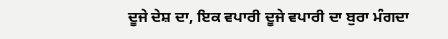ਦੂਜੇ ਦੇਸ਼ ਦਾ, ਇਕ ਵਪਾਰੀ ਦੂਜੇ ਵਪਾਰੀ ਦਾ ਬੁਰਾ ਮੰਗਦਾ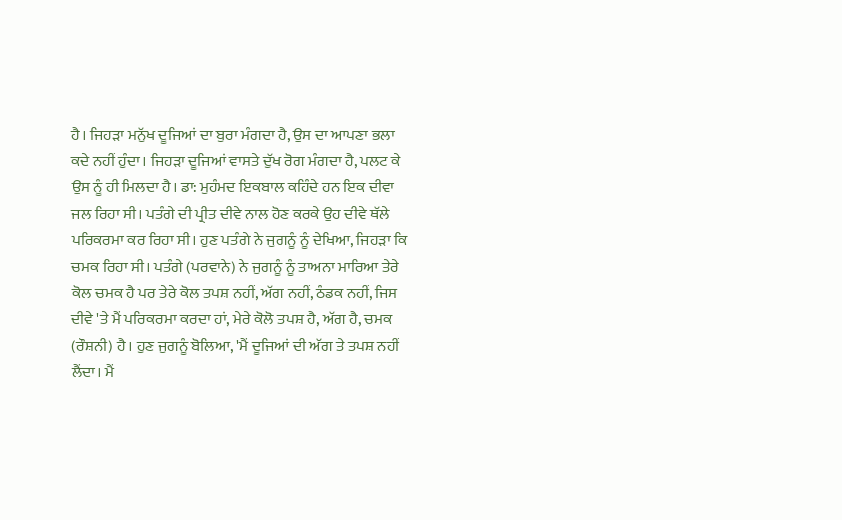ਹੈ। ਜਿਹੜਾ ਮਨੁੱਖ ਦੂਜਿਆਂ ਦਾ ਬੁਰਾ ਮੰਗਦਾ ਹੈ, ਉਸ ਦਾ ਆਪਣਾ ਭਲਾ ਕਦੇ ਨਹੀਂ ਹੁੰਦਾ। ਜਿਹੜਾ ਦੂਜਿਆਂ ਵਾਸਤੇ ਦੁੱਖ ਰੋਗ ਮੰਗਦਾ ਹੈ, ਪਲਟ ਕੇ ਉਸ ਨੂੰ ਹੀ ਮਿਲਦਾ ਹੈ। ਡਾ: ਮੁਹੰਮਦ ਇਕਬਾਲ ਕਹਿੰਦੇ ਹਨ ਇਕ ਦੀਵਾ ਜਲ ਰਿਹਾ ਸੀ। ਪਤੰਗੇ ਦੀ ਪ੍ਰੀਤ ਦੀਵੇ ਨਾਲ ਹੋਣ ਕਰਕੇ ਉਹ ਦੀਵੇ ਥੱਲੇ ਪਰਿਕਰਮਾ ਕਰ ਰਿਹਾ ਸੀ। ਹੁਣ ਪਤੰਗੇ ਨੇ ਜੁਗਨੂੰ ਨੂੰ ਦੇਖਿਆ, ਜਿਹੜਾ ਕਿ ਚਮਕ ਰਿਹਾ ਸੀ। ਪਤੰਗੇ (ਪਰਵਾਨੇ) ਨੇ ਜੁਗਨੂੰ ਨੂੰ ਤਾਅਨਾ ਮਾਰਿਆ ਤੇਰੇ ਕੋਲ ਚਮਕ ਹੈ ਪਰ ਤੇਰੇ ਕੋਲ ਤਪਸ਼ ਨਹੀਂ, ਅੱਗ ਨਹੀਂ, ਠੰਡਕ ਨਹੀਂ, ਜਿਸ ਦੀਵੇ 'ਤੇ ਮੈਂ ਪਰਿਕਰਮਾ ਕਰਦਾ ਹਾਂ, ਮੇਰੇ ਕੋਲੋ ਤਪਸ਼ ਹੈ, ਅੱਗ ਹੈ, ਚਮਕ (ਰੌਸ਼ਨੀ) ਹੈ। ਹੁਣ ਜੁਗਨੂੰ ਬੋਲਿਆ, 'ਮੈਂ ਦੂਜਿਆਂ ਦੀ ਅੱਗ ਤੇ ਤਪਸ਼ ਨਹੀਂ ਲੈਂਦਾ। ਮੈਂ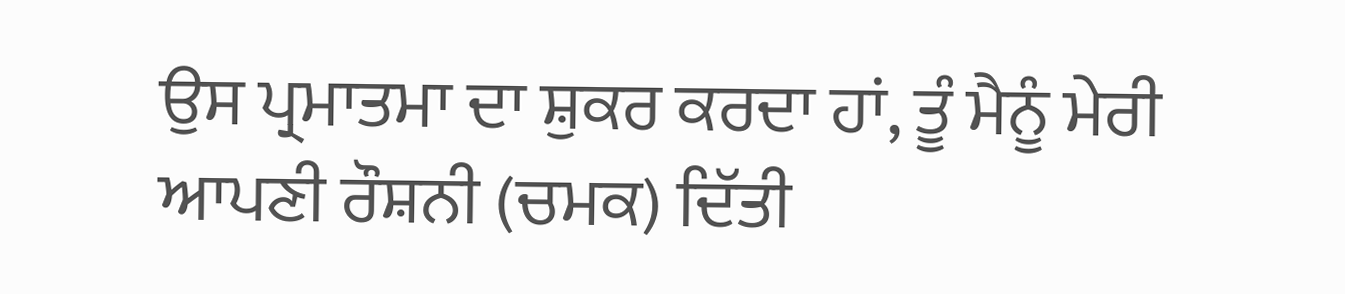ਉਸ ਪ੍ਰਮਾਤਮਾ ਦਾ ਸ਼ੁਕਰ ਕਰਦਾ ਹਾਂ, ਤੂੰ ਮੈਨੂੰ ਮੇਰੀ ਆਪਣੀ ਰੌਸ਼ਨੀ (ਚਮਕ) ਦਿੱਤੀ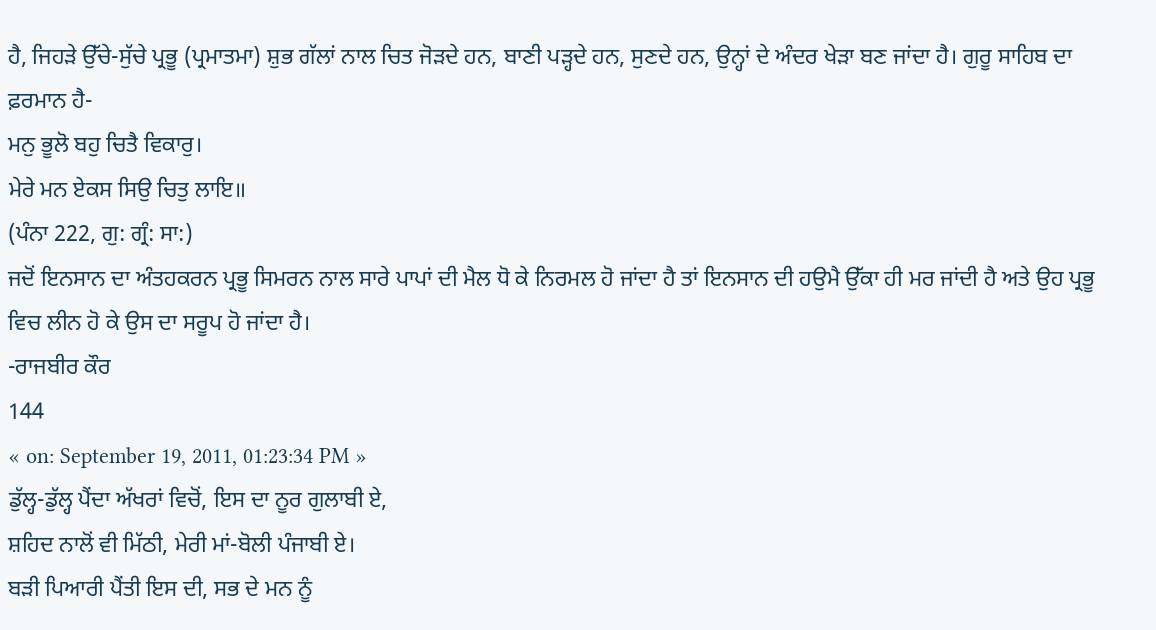ਹੈ, ਜਿਹੜੇ ਉੱਚੇ-ਸੁੱਚੇ ਪ੍ਰਭੂ (ਪ੍ਰਮਾਤਮਾ) ਸ਼ੁਭ ਗੱਲਾਂ ਨਾਲ ਚਿਤ ਜੋੜਦੇ ਹਨ, ਬਾਣੀ ਪੜ੍ਹਦੇ ਹਨ, ਸੁਣਦੇ ਹਨ, ਉਨ੍ਹਾਂ ਦੇ ਅੰਦਰ ਖੇੜਾ ਬਣ ਜਾਂਦਾ ਹੈ। ਗੁਰੂ ਸਾਹਿਬ ਦਾ ਫ਼ਰਮਾਨ ਹੈ-
ਮਨੁ ਭੂਲੋ ਬਹੁ ਚਿਤੈ ਵਿਕਾਰੁ।
ਮੇਰੇ ਮਨ ਏਕਸ ਸਿਉ ਚਿਤੁ ਲਾਇ॥
(ਪੰਨਾ 222, ਗੁ: ਗ੍ਰੰ: ਸਾ:)
ਜਦੋਂ ਇਨਸਾਨ ਦਾ ਅੰਤਹਕਰਨ ਪ੍ਰਭੂ ਸਿਮਰਨ ਨਾਲ ਸਾਰੇ ਪਾਪਾਂ ਦੀ ਮੈਲ ਧੋ ਕੇ ਨਿਰਮਲ ਹੋ ਜਾਂਦਾ ਹੈ ਤਾਂ ਇਨਸਾਨ ਦੀ ਹਉਮੈ ਉੱਕਾ ਹੀ ਮਰ ਜਾਂਦੀ ਹੈ ਅਤੇ ਉਹ ਪ੍ਰਭੂ ਵਿਚ ਲੀਨ ਹੋ ਕੇ ਉਸ ਦਾ ਸਰੂਪ ਹੋ ਜਾਂਦਾ ਹੈ।
-ਰਾਜਬੀਰ ਕੌਰ
144
« on: September 19, 2011, 01:23:34 PM »
ਡੁੱਲ੍ਹ-ਡੁੱਲ੍ਹ ਪੈਂਦਾ ਅੱਖਰਾਂ ਵਿਚੋਂ, ਇਸ ਦਾ ਨੂਰ ਗੁਲਾਬੀ ਏ,
ਸ਼ਹਿਦ ਨਾਲੋਂ ਵੀ ਮਿੱਠੀ, ਮੇਰੀ ਮਾਂ-ਬੋਲੀ ਪੰਜਾਬੀ ਏ।
ਬੜੀ ਪਿਆਰੀ ਪੈਂਤੀ ਇਸ ਦੀ, ਸਭ ਦੇ ਮਨ ਨੂੰ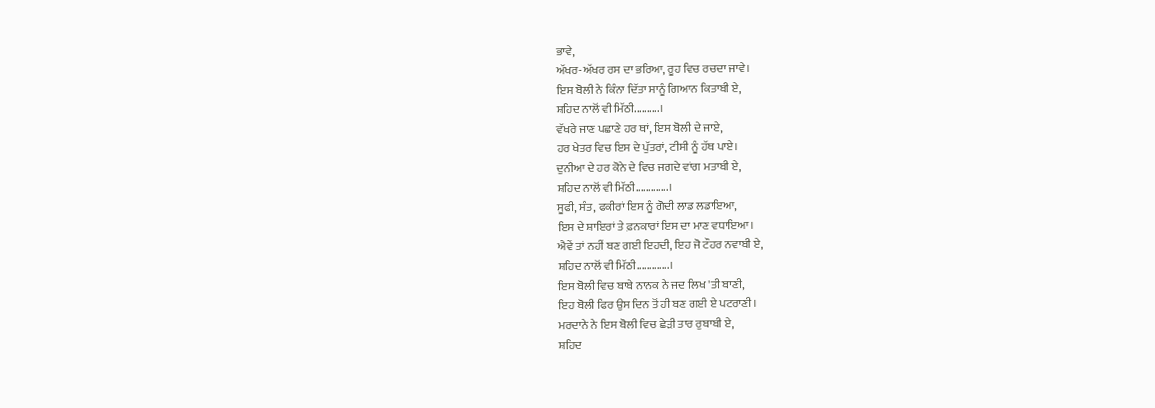ਭਾਵੇ,
ਅੱਖਰ-ਅੱਖਰ ਰਸ ਦਾ ਭਰਿਆ, ਰੂਹ ਵਿਚ ਰਚਦਾ ਜਾਵੇ।
ਇਸ ਬੋਲੀ ਨੇ ਕਿੰਨਾ ਦਿੱਤਾ ਸਾਨੂੰ ਗਿਆਨ ਕਿਤਾਬੀ ਏ,
ਸ਼ਹਿਦ ਨਾਲੋਂ ਵੀ ਮਿੱਠੀ..........।
ਵੱਖਰੇ ਜਾਣ ਪਛਾਣੇ ਹਰ ਥਾਂ, ਇਸ ਬੋਲੀ ਦੇ ਜਾਏ,
ਹਰ ਖੇਤਰ ਵਿਚ ਇਸ ਦੇ ਪੁੱਤਰਾਂ, ਟੀਸੀ ਨੂੰ ਹੱਥ ਪਾਏ।
ਦੁਨੀਆ ਦੇ ਹਰ ਕੋਨੇ ਦੇ ਵਿਚ ਜਗਦੇ ਵਾਂਗ ਮਤਾਬੀ ਏ,
ਸ਼ਹਿਦ ਨਾਲੋਂ ਵੀ ਮਿੱਠੀ.............।
ਸੂਫੀ, ਸੰਤ, ਫਕੀਰਾਂ ਇਸ ਨੂੰ ਗੋਦੀ ਲਾਡ ਲਡਾਇਆ,
ਇਸ ਦੇ ਸ਼ਾਇਰਾਂ ਤੇ ਫ਼ਨਕਾਰਾਂ ਇਸ ਦਾ ਮਾਣ ਵਧਾਇਆ।
ਐਵੇਂ ਤਾਂ ਨਹੀਂ ਬਣ ਗਈ ਇਹਦੀ, ਇਹ ਜੋ ਟੌਹਰ ਨਵਾਬੀ ਏ,
ਸ਼ਹਿਦ ਨਾਲੋਂ ਵੀ ਮਿੱਠੀ.............।
ਇਸ ਬੋਲੀ ਵਿਚ ਬਾਬੇ ਨਾਨਕ ਨੇ ਜਦ ਲਿਖ 'ਤੀ ਬਾਣੀ,
ਇਹ ਬੋਲੀ ਫਿਰ ਉਸ ਦਿਨ ਤੋਂ ਹੀ ਬਣ ਗਈ ਏ ਪਟਰਾਣੀ।
ਮਰਦਾਨੇ ਨੇ ਇਸ ਬੋਲੀ ਵਿਚ ਛੇੜੀ ਤਾਰ ਰੁਬਾਬੀ ਏ,
ਸ਼ਹਿਦ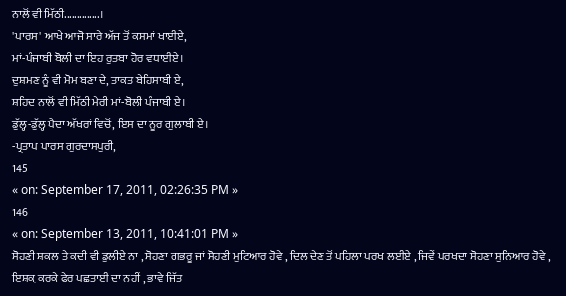ਨਾਲੋਂ ਵੀ ਮਿੱਠੀ..............।
'ਪਾਰਸ' ਆਖੇ ਆਜੋ ਸਾਰੇ ਅੱਜ ਤੋਂ ਕਸਮਾਂ ਖਾਈਏ,
ਮਾਂ-ਪੰਜਾਬੀ ਬੋਲੀ ਦਾ ਇਹ ਰੁਤਬਾ ਹੋਰ ਵਧਾਈਏ।
ਦੁਸ਼ਮਣ ਨੂੰ ਵੀ ਮੋਮ ਬਣਾ ਦੇ, ਤਾਕਤ ਬੇਹਿਸਾਬੀ ਏ,
ਸ਼ਹਿਦ ਨਾਲੋਂ ਵੀ ਮਿੱਠੀ ਮੇਰੀ ਮਾਂ-ਬੋਲੀ ਪੰਜਾਬੀ ਏ।
ਡੁੱਲ੍ਹ-ਡੁੱਲ੍ਹ ਪੈਦਾ ਅੱਖਰਾਂ ਵਿਚੋਂ, ਇਸ ਦਾ ਨੂਰ ਗੁਲਾਬੀ ਏ।
-ਪ੍ਰਤਾਪ ਪਾਰਸ ਗੁਰਦਾਸਪੁਰੀ,
145
« on: September 17, 2011, 02:26:35 PM »
146
« on: September 13, 2011, 10:41:01 PM »
ਸੋਹਣੀ ਸ਼ਕਲ ਤੇ ਕਦੀ ਵੀ ਡੁਲੀਏ ਨਾ , ਸੋਹਣਾ ਗਭਰੂ ਜਾਂ ਸੋਹਣੀ ਮੁਟਿਆਰ ਹੋਵੇ , ਦਿਲ ਦੇਣ ਤੋਂ ਪਹਿਲਾ ਪਰਖ ਲਈਏ , ਜਿਵੇਂ ਪਰਖਦਾ ਸੋਹਣਾ ਸੁਨਿਆਰ ਹੋਵੇ , ਇਸ਼ਕ਼ ਕਰਕੇ ਫੇਰ ਪਛਤਾਈ ਦਾ ਨਹੀਂ , ਭਾਵੇ ਜਿੱਤ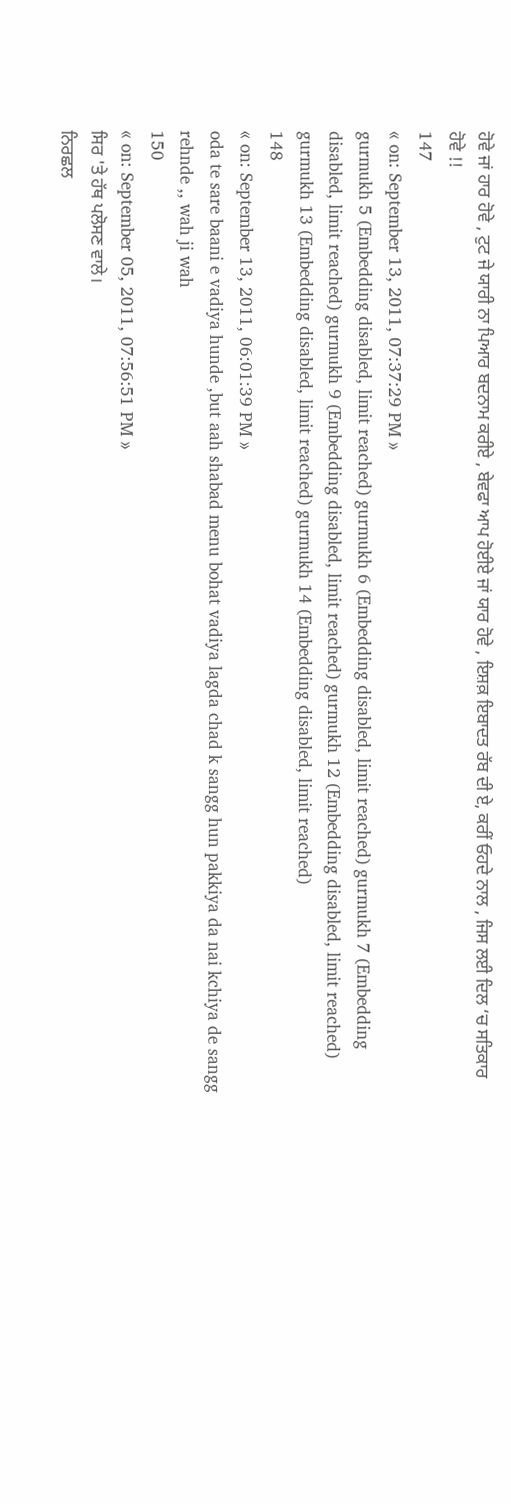ਹੋਵੇ ਜਾਂ ਹਾਰ ਹੋਵੇ , ਟੁਟ ਜੇ ਯਾਰੀ ਨਾ ਪਿਆਰ ਬਦਨਾਮ ਕਰੀਏ , ਬੇਵਫਾ ਆਪ ਹੋਈਏ ਜਾਂ ਯਾਰ ਹੋਵੇ , ਇਸ਼ਕ਼ ਇਬਾਦਤ ਰੱਬ ਦੀ ਏ, ਕਰੀਂ ਓਹਦੇ ਨਾਲ , ਜਿਸ ਲਈ ਦਿਲ ‘ਚ ਸਤਿਕਾਰ ਹੋਵੇ !!
147
« on: September 13, 2011, 07:37:29 PM »
gurmukh 5 (Embedding disabled, limit reached) gurmukh 6 (Embedding disabled, limit reached) gurmukh 7 (Embedding disabled, limit reached) gurmukh 9 (Embedding disabled, limit reached) gurmukh 12 (Embedding disabled, limit reached) gurmukh 13 (Embedding disabled, limit reached) gurmukh 14 (Embedding disabled, limit reached)
148
« on: September 13, 2011, 06:01:39 PM »
oda te sare baani e vadiya hunde ,but aah shabad menu bohat vadiya lagda chad k sangg hun pakkiya da nai kchiya de sangg rehnde ,, wah ji wah
150
« on: September 05, 2011, 07:56:51 PM »
ਸਿਰ 'ਤੇ ਹੱਥ ਪਲੋਸਣ ਵਾਲੇ।
ਨਿਰਛਲ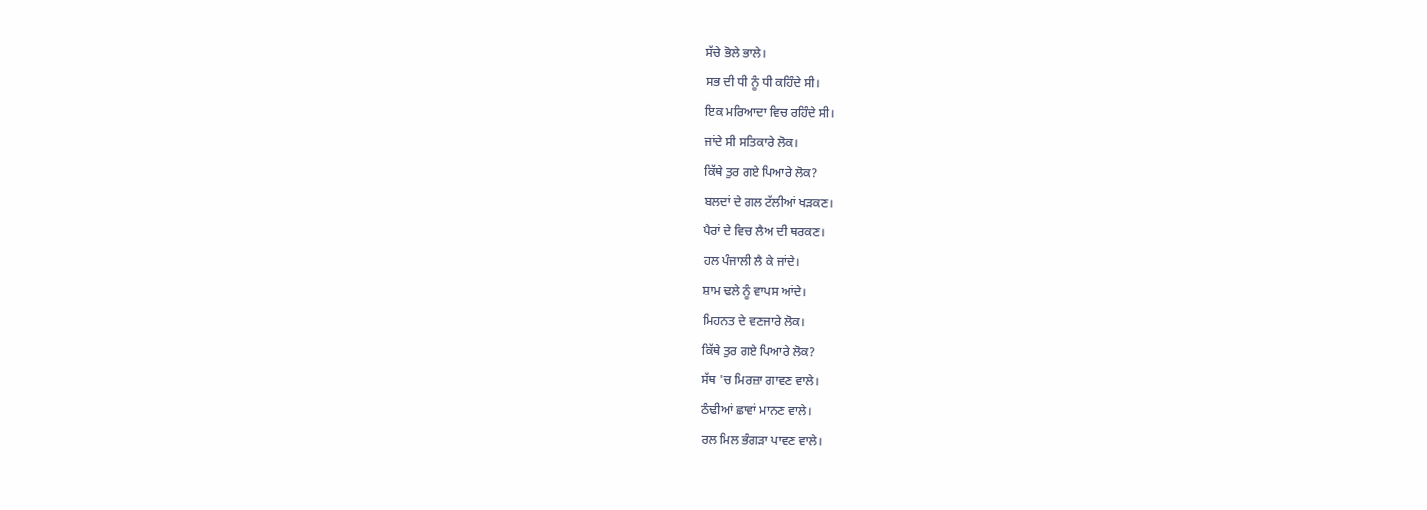ਸੱਚੇ ਭੋਲੇ ਭਾਲੇ।
ਸਭ ਦੀ ਧੀ ਨੂੰ ਧੀ ਕਹਿੰਦੇ ਸੀ।
ਇਕ ਮਰਿਆਦਾ ਵਿਚ ਰਹਿੰਦੇ ਸੀ।
ਜਾਂਦੇ ਸੀ ਸਤਿਕਾਰੇ ਲੋਕ।
ਕਿੱਥੇ ਤੁਰ ਗਏ ਪਿਆਰੇ ਲੋਕ?
ਬਲਦਾਂ ਦੇ ਗਲ ਟੱਲੀਆਂ ਖੜਕਣ।
ਪੈਰਾਂ ਦੇ ਵਿਚ ਲੈਅ ਦੀ ਥਰਕਣ।
ਹਲ ਪੰਜਾਲੀ ਲੈ ਕੇ ਜਾਂਦੇ।
ਸ਼ਾਮ ਢਲੇ ਨੂੰ ਵਾਪਸ ਆਂਦੇ।
ਮਿਹਨਤ ਦੇ ਵਣਜਾਰੇ ਲੋਕ।
ਕਿੱਥੇ ਤੁਰ ਗਏ ਪਿਆਰੇ ਲੋਕ?
ਸੱਥ 'ਚ ਮਿਰਜ਼ਾ ਗਾਵਣ ਵਾਲੇ।
ਠੰਢੀਆਂ ਛਾਵਾਂ ਮਾਨਣ ਵਾਲੇ।
ਰਲ ਮਿਲ ਭੰਗੜਾ ਪਾਵਣ ਵਾਲੇ।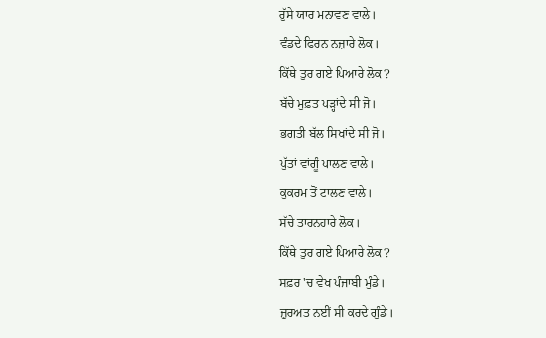ਰੁੱਸੇ ਯਾਰ ਮਨਾਵਣ ਵਾਲੇ।
ਵੰਡਦੇ ਫਿਰਨ ਨਜ਼ਾਰੇ ਲੋਕ।
ਕਿੱਥੇ ਤੁਰ ਗਏ ਪਿਆਰੇ ਲੋਕ?
ਬੱਚੇ ਮੁਫ਼ਤ ਪੜ੍ਹਾਂਦੇ ਸੀ ਜੋ।
ਭਗਤੀ ਬੱਲ ਸਿਖਾਂਦੇ ਸੀ ਜੋ।
ਪੁੱਤਾਂ ਵਾਂਗੂੰ ਪਾਲਣ ਵਾਲੇ।
ਕੁਕਰਮ ਤੋਂ ਟਾਲਣ ਵਾਲੇ।
ਸੱਚੇ ਤਾਰਨਹਾਰੇ ਲੋਕ।
ਕਿੱਥੇ ਤੁਰ ਗਏ ਪਿਆਰੇ ਲੋਕ?
ਸਫ਼ਰ 'ਚ ਵੇਖ ਪੰਜਾਬੀ ਮੁੰਡੇ।
ਜ਼ੁਰਅਤ ਨਈਂ ਸੀ ਕਰਦੇ ਗੁੰਡੇ।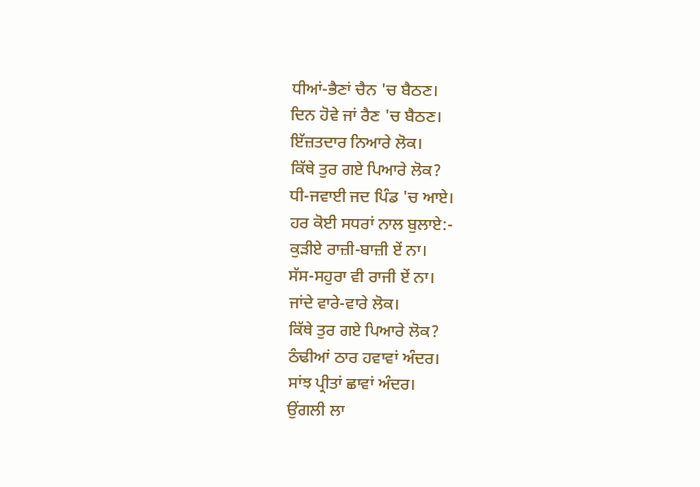ਧੀਆਂ-ਭੈਣਾਂ ਚੈਨ 'ਚ ਬੈਠਣ।
ਦਿਨ ਹੋਵੇ ਜਾਂ ਰੈਣ 'ਚ ਬੈਠਣ।
ਇੱਜ਼ਤਦਾਰ ਨਿਆਰੇ ਲੋਕ।
ਕਿੱਥੇ ਤੁਰ ਗਏ ਪਿਆਰੇ ਲੋਕ?
ਧੀ-ਜਵਾਈ ਜਦ ਪਿੰਡ 'ਚ ਆਏ।
ਹਰ ਕੋਈ ਸਧਰਾਂ ਨਾਲ ਬੁਲਾਏ:-
ਕੁੜੀਏ ਰਾਜ਼ੀ-ਬਾਜ਼ੀ ਏਂ ਨਾ।
ਸੱਸ-ਸਹੁਰਾ ਵੀ ਰਾਜੀ ਏਂ ਨਾ।
ਜਾਂਦੇ ਵਾਰੇ-ਵਾਰੇ ਲੋਕ।
ਕਿੱਥੇ ਤੁਰ ਗਏ ਪਿਆਰੇ ਲੋਕ?
ਠੰਢੀਆਂ ਠਾਰ ਹਵਾਵਾਂ ਅੰਦਰ।
ਸਾਂਝ ਪ੍ਰੀਤਾਂ ਛਾਵਾਂ ਅੰਦਰ।
ਉਂਗਲੀ ਲਾ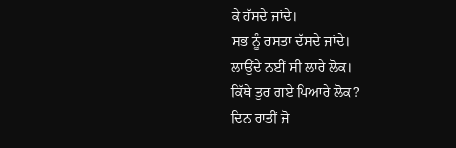ਕੇ ਹੱਸਦੇ ਜਾਂਦੇ।
ਸਭ ਨੂੰ ਰਸਤਾ ਦੱਸਦੇ ਜਾਂਦੇ।
ਲਾਉਂਦੇ ਨਈਂ ਸੀ ਲਾਰੇ ਲੋਕ।
ਕਿੱਥੇ ਤੁਰ ਗਏ ਪਿਆਰੇ ਲੋਕ?
ਦਿਨ ਰਾਤੀਂ ਜੋ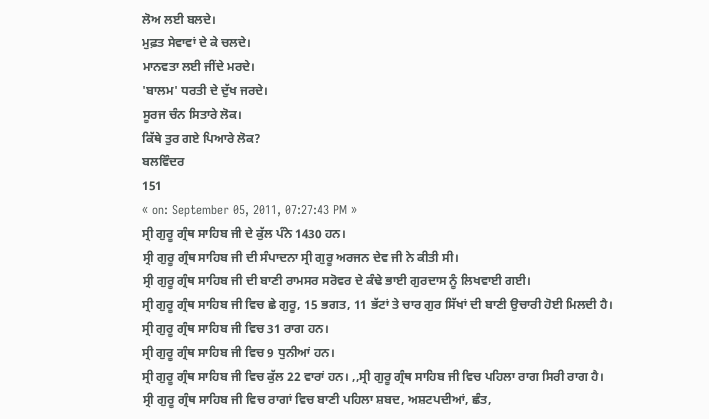ਲੋਅ ਲਈ ਬਲਦੇ।
ਮੁਫ਼ਤ ਸੇਵਾਵਾਂ ਦੇ ਕੇ ਚਲਦੇ।
ਮਾਨਵਤਾ ਲਈ ਜੀਂਦੇ ਮਰਦੇ।
'ਬਾਲਮ' ਧਰਤੀ ਦੇ ਦੁੱਖ ਜਰਦੇ।
ਸੂਰਜ ਚੰਨ ਸਿਤਾਰੇ ਲੋਕ।
ਕਿੱਥੇ ਤੁਰ ਗਏ ਪਿਆਰੇ ਲੋਕ?
ਬਲਵਿੰਦਰ
151
« on: September 05, 2011, 07:27:43 PM »
ਸ੍ਰੀ ਗੁਰੂ ਗ੍ਰੰਥ ਸਾਹਿਬ ਜੀ ਦੇ ਕੁੱਲ ਪੰਨੇ 1430 ਹਨ।
ਸ੍ਰੀ ਗੁਰੂ ਗ੍ਰੰਥ ਸਾਹਿਬ ਜੀ ਦੀ ਸੰਪਾਦਨਾ ਸ੍ਰੀ ਗੁਰੂ ਅਰਜਨ ਦੇਵ ਜੀ ਨੇ ਕੀਤੀ ਸੀ।
ਸ੍ਰੀ ਗੁਰੂ ਗ੍ਰੰਥ ਸਾਹਿਬ ਜੀ ਦੀ ਬਾਣੀ ਰਾਮਸਰ ਸਰੋਵਰ ਦੇ ਕੰਢੇ ਭਾਈ ਗੁਰਦਾਸ ਨੂੰ ਲਿਖਵਾਈ ਗਈ।
ਸ੍ਰੀ ਗੁਰੂ ਗ੍ਰੰਥ ਸਾਹਿਬ ਜੀ ਵਿਚ ਛੇ ਗੁਰੂ, 15 ਭਗਤ, 11 ਭੱਟਾਂ ਤੇ ਚਾਰ ਗੁਰ ਸਿੱਖਾਂ ਦੀ ਬਾਣੀ ਉਚਾਰੀ ਹੋਈ ਮਿਲਦੀ ਹੈ।
ਸ੍ਰੀ ਗੁਰੂ ਗ੍ਰੰਥ ਸਾਹਿਬ ਜੀ ਵਿਚ 31 ਰਾਗ ਹਨ।
ਸ੍ਰੀ ਗੁਰੂ ਗ੍ਰੰਥ ਸਾਹਿਬ ਜੀ ਵਿਚ 9 ਧੁਨੀਆਂ ਹਨ।
ਸ੍ਰੀ ਗੁਰੂ ਗ੍ਰੰਥ ਸਾਹਿਬ ਜੀ ਵਿਚ ਕੁੱਲ 22 ਵਾਰਾਂ ਹਨ। ,,ਸ੍ਰੀ ਗੁਰੂ ਗ੍ਰੰਥ ਸਾਹਿਬ ਜੀ ਵਿਚ ਪਹਿਲਾ ਰਾਗ ਸਿਰੀ ਰਾਗ ਹੈ।
ਸ੍ਰੀ ਗੁਰੂ ਗ੍ਰੰਥ ਸਾਹਿਬ ਜੀ ਵਿਚ ਰਾਗਾਂ ਵਿਚ ਬਾਣੀ ਪਹਿਲਾ ਸ਼ਬਦ, ਅਸ਼ਟਪਦੀਆਂ, ਛੰਤ,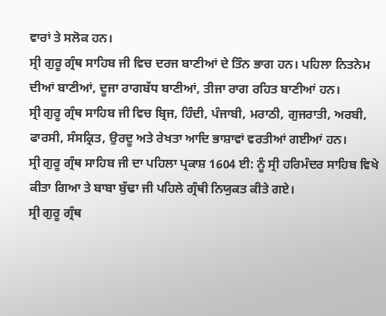ਵਾਰਾਂ ਤੇ ਸਲੋਕ ਹਨ।
ਸ੍ਰੀ ਗੁਰੂ ਗ੍ਰੰਥ ਸਾਹਿਬ ਜੀ ਵਿਚ ਦਰਜ ਬਾਣੀਆਂ ਦੇ ਤਿੰਨ ਭਾਗ ਹਨ। ਪਹਿਲਾ ਨਿਤਨੇਮ ਦੀਆਂ ਬਾਣੀਆਂ, ਦੂਜਾ ਰਾਗਬੱਧ ਬਾਣੀਆਂ, ਤੀਜਾ ਰਾਗ ਰਹਿਤ ਬਾਣੀਆਂ ਹਨ।
ਸ੍ਰੀ ਗੁਰੂ ਗ੍ਰੰਥ ਸਾਹਿਬ ਜੀ ਵਿਚ ਬ੍ਰਿਜ, ਹਿੰਦੀ, ਪੰਜਾਬੀ, ਮਰਾਠੀ, ਗੁਜਰਾਤੀ, ਅਰਬੀ, ਫਾਰਸੀ, ਸੰਸਕ੍ਰਿਤ, ਉਰਦੂ ਅਤੇ ਰੇਖਤਾ ਆਦਿ ਭਾਸ਼ਾਵਾਂ ਵਰਤੀਆਂ ਗਈਆਂ ਹਨ।
ਸ੍ਰੀ ਗੁਰੂ ਗ੍ਰੰਥ ਸਾਹਿਬ ਜੀ ਦਾ ਪਹਿਲਾ ਪ੍ਰਕਾਸ਼ 1604 ਈ: ਨੂੰ ਸ੍ਰੀ ਹਰਿਮੰਦਰ ਸਾਹਿਬ ਵਿਖੇ ਕੀਤਾ ਗਿਆ ਤੇ ਬਾਬਾ ਬੁੱਢਾ ਜੀ ਪਹਿਲੇ ਗ੍ਰੰਥੀ ਨਿਯੁਕਤ ਕੀਤੇ ਗਏ।
ਸ੍ਰੀ ਗੁਰੂ ਗ੍ਰੰਥ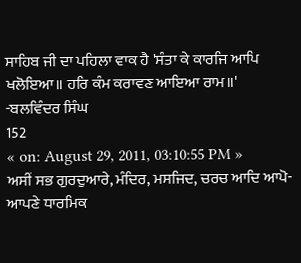ਸਾਹਿਬ ਜੀ ਦਾ ਪਹਿਲਾ ਵਾਕ ਹੈ 'ਸੰਤਾ ਕੇ ਕਾਰਜਿ ਆਪਿ ਖਲੋਇਆ॥ ਹਰਿ ਕੰਮ ਕਰਾਵਣ ਆਇਆ ਰਾਮ॥'
-ਬਲਵਿੰਦਰ ਸਿੰਘ
152
« on: August 29, 2011, 03:10:55 PM »
ਅਸੀਂ ਸਭ ਗੁਰਦੁਆਰੇ, ਮੰਦਿਰ, ਮਸਜਿਦ, ਚਰਚ ਆਦਿ ਆਪੋ-ਆਪਣੇ ਧਾਰਮਿਕ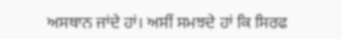ਅਸਥਾਨ ਜਾਂਦੇ ਹਾਂ। ਅਸੀਂ ਸਮਝਦੇ ਹਾਂ ਕਿ ਸਿਰਫ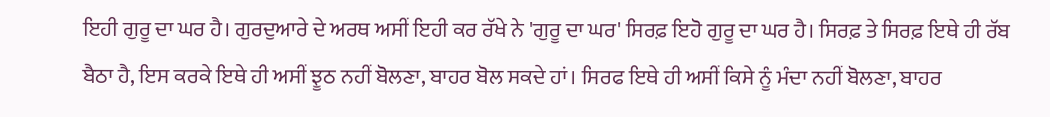ਇਹੀ ਗੁਰੂ ਦਾ ਘਰ ਹੈ। ਗੁਰਦੁਆਰੇ ਦੇ ਅਰਥ ਅਸੀਂ ਇਹੀ ਕਰ ਰੱਖੇ ਨੇ 'ਗੁਰੂ ਦਾ ਘਰ' ਸਿਰਫ਼ ਇਹੋ ਗੁਰੂ ਦਾ ਘਰ ਹੈ। ਸਿਰਫ਼ ਤੇ ਸਿਰਫ਼ ਇਥੇ ਹੀ ਰੱਬ ਬੈਠਾ ਹੈ, ਇਸ ਕਰਕੇ ਇਥੇ ਹੀ ਅਸੀਂ ਝੂਠ ਨਹੀਂ ਬੋਲਣਾ, ਬਾਹਰ ਬੋਲ ਸਕਦੇ ਹਾਂ। ਸਿਰਫ ਇਥੇ ਹੀ ਅਸੀਂ ਕਿਸੇ ਨੂੰ ਮੰਦਾ ਨਹੀਂ ਬੋਲਣਾ, ਬਾਹਰ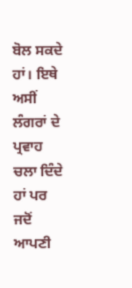ਬੋਲ ਸਕਦੇ ਹਾਂ। ਇਥੇ ਅਸੀਂ ਲੰਗਰਾਂ ਦੇ ਪ੍ਰਵਾਹ ਚਲਾ ਦਿੰਦੇ ਹਾਂ ਪਰ ਜਦੋਂ ਆਪਣੀ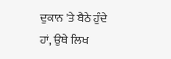ਦੁਕਾਨ 'ਤੇ ਬੈਠੇ ਹੁੰਦੇ ਹਾਂ, ਉਥੇ ਲਿਖ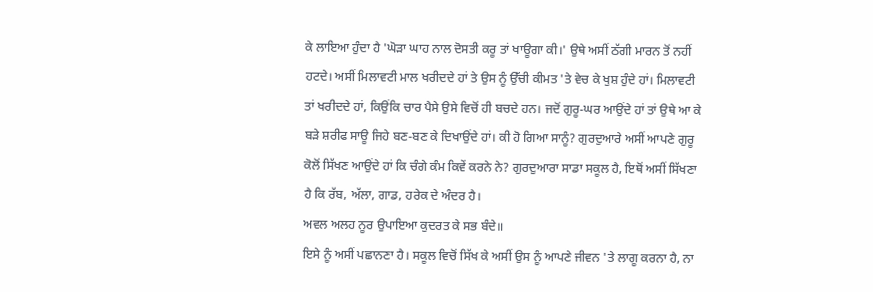ਕੇ ਲਾਇਆ ਹੁੰਦਾ ਹੈ 'ਘੋੜਾ ਘਾਹ ਨਾਲ ਦੋਸਤੀ ਕਰੂ ਤਾਂ ਖਾਊਗਾ ਕੀ।' ਉਥੇ ਅਸੀਂ ਠੱਗੀ ਮਾਰਨ ਤੋਂ ਨਹੀਂ ਹਟਦੇ। ਅਸੀਂ ਮਿਲਾਵਟੀ ਮਾਲ ਖਰੀਦਦੇ ਹਾਂ ਤੇ ਉਸ ਨੂੰ ਉੱਚੀ ਕੀਮਤ 'ਤੇ ਵੇਚ ਕੇ ਖੁਸ਼ ਹੁੰਦੇ ਹਾਂ। ਮਿਲਾਵਟੀ ਤਾਂ ਖਰੀਦਦੇ ਹਾਂ, ਕਿਉਂਕਿ ਚਾਰ ਪੈਸੇ ਉਸੇ ਵਿਚੋਂ ਹੀ ਬਚਦੇ ਹਨ। ਜਦੋਂ ਗੁਰੂ-ਘਰ ਆਉਂਦੇ ਹਾਂ ਤਾਂ ਉਥੇ ਆ ਕੇ ਬੜੇ ਸ਼ਰੀਫ ਸਾਊ ਜਿਹੇ ਬਣ-ਬਣ ਕੇ ਦਿਖਾਉਂਦੇ ਹਾਂ। ਕੀ ਹੋ ਗਿਆ ਸਾਨੂੰ? ਗੁਰਦੁਆਰੇ ਅਸੀਂ ਆਪਣੇ ਗੁਰੂ ਕੋਲੋਂ ਸਿੱਖਣ ਆਉਂਦੇ ਹਾਂ ਕਿ ਚੰਗੇ ਕੰਮ ਕਿਵੇਂ ਕਰਨੇ ਨੇ? ਗੁਰਦੁਆਰਾ ਸਾਡਾ ਸਕੂਲ ਹੈ, ਇਥੋਂ ਅਸੀਂ ਸਿੱਖਣਾ ਹੈ ਕਿ ਰੱਬ, ਅੱਲਾ, ਗਾਡ, ਹਰੇਕ ਦੇ ਅੰਦਰ ਹੈ।
ਅਵਲ ਅਲਹ ਨੂਰ ਉਪਾਇਆ ਕੁਦਰਤ ਕੇ ਸਭ ਬੰਦੇ॥
ਇਸੇ ਨੂੰ ਅਸੀਂ ਪਛਾਨਣਾ ਹੈ। ਸਕੂਲ ਵਿਚੋਂ ਸਿੱਖ ਕੇ ਅਸੀਂ ਉਸ ਨੂੰ ਆਪਣੇ ਜੀਵਨ 'ਤੇ ਲਾਗੂ ਕਰਨਾ ਹੈ, ਨਾ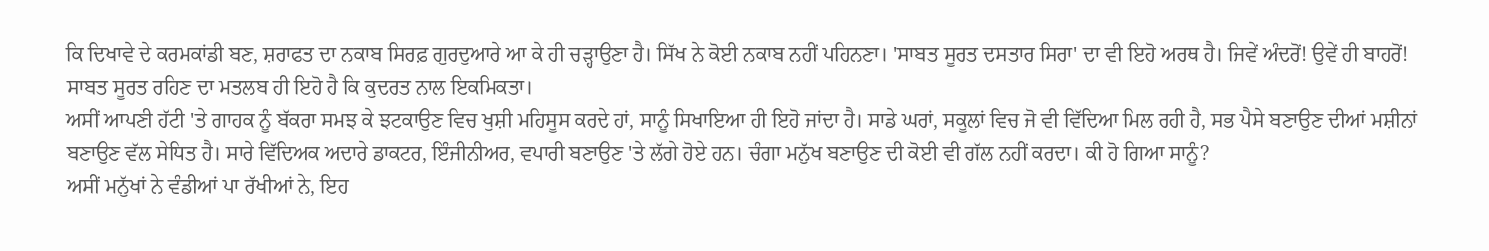ਕਿ ਦਿਖਾਵੇ ਦੇ ਕਰਮਕਾਂਡੀ ਬਣ, ਸ਼ਰਾਫਤ ਦਾ ਨਕਾਬ ਸਿਰਫ਼ ਗੁਰਦੁਆਰੇ ਆ ਕੇ ਹੀ ਚੜ੍ਹਾਉਣਾ ਹੈ। ਸਿੱਖ ਨੇ ਕੋਈ ਨਕਾਬ ਨਹੀਂ ਪਹਿਨਣਾ। 'ਸਾਬਤ ਸੂਰਤ ਦਸਤਾਰ ਸਿਰਾ' ਦਾ ਵੀ ਇਹੋ ਅਰਥ ਹੈ। ਜਿਵੇਂ ਅੰਦਰੋਂ! ਉਵੇਂ ਹੀ ਬਾਹਰੋਂ! ਸਾਬਤ ਸੂਰਤ ਰਹਿਣ ਦਾ ਮਤਲਬ ਹੀ ਇਹੋ ਹੈ ਕਿ ਕੁਦਰਤ ਨਾਲ ਇਕਮਿਕਤਾ।
ਅਸੀਂ ਆਪਣੀ ਹੱਟੀ 'ਤੇ ਗਾਹਕ ਨੂੰ ਬੱਕਰਾ ਸਮਝ ਕੇ ਝਟਕਾਉਣ ਵਿਚ ਖੁਸ਼ੀ ਮਹਿਸੂਸ ਕਰਦੇ ਹਾਂ, ਸਾਨੂੰ ਸਿਖਾਇਆ ਹੀ ਇਹੋ ਜਾਂਦਾ ਹੈ। ਸਾਡੇ ਘਰਾਂ, ਸਕੂਲਾਂ ਵਿਚ ਜੋ ਵੀ ਵਿੱਦਿਆ ਮਿਲ ਰਹੀ ਹੈ, ਸਭ ਪੈਸੇ ਬਣਾਉਣ ਦੀਆਂ ਮਸ਼ੀਨਾਂ ਬਣਾਉਣ ਵੱਲ ਸੇਧਿਤ ਹੈ। ਸਾਰੇ ਵਿੱਦਿਅਕ ਅਦਾਰੇ ਡਾਕਟਰ, ਇੰਜੀਨੀਅਰ, ਵਪਾਰੀ ਬਣਾਉਣ 'ਤੇ ਲੱਗੇ ਹੋਏ ਹਨ। ਚੰਗਾ ਮਨੁੱਖ ਬਣਾਉਣ ਦੀ ਕੋਈ ਵੀ ਗੱਲ ਨਹੀਂ ਕਰਦਾ। ਕੀ ਹੋ ਗਿਆ ਸਾਨੂੰ?
ਅਸੀਂ ਮਨੁੱਖਾਂ ਨੇ ਵੰਡੀਆਂ ਪਾ ਰੱਖੀਆਂ ਨੇ, ਇਹ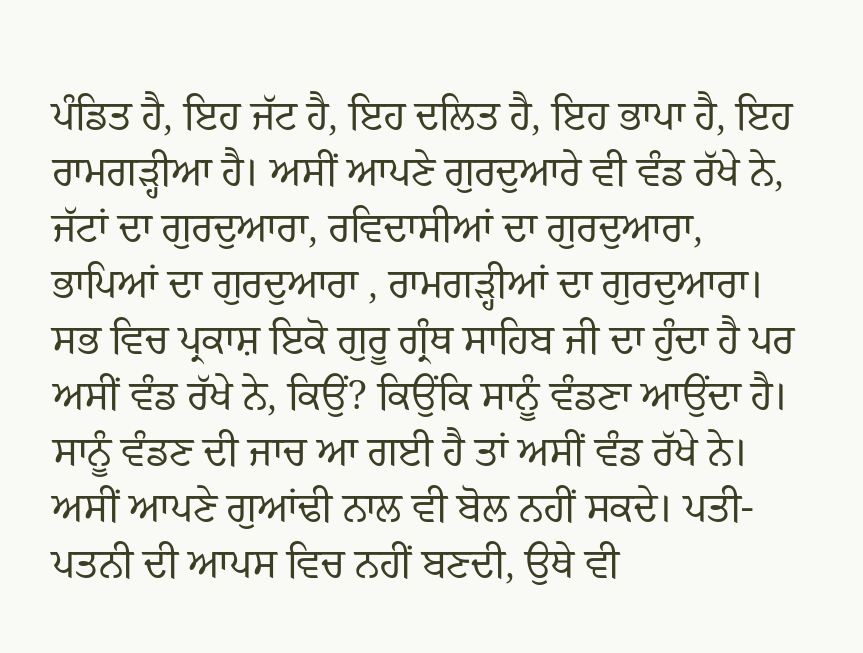ਪੰਡਿਤ ਹੈ, ਇਹ ਜੱਟ ਹੈ, ਇਹ ਦਲਿਤ ਹੈ, ਇਹ ਭਾਪਾ ਹੈ, ਇਹ ਰਾਮਗੜ੍ਹੀਆ ਹੈ। ਅਸੀਂ ਆਪਣੇ ਗੁਰਦੁਆਰੇ ਵੀ ਵੰਡ ਰੱਖੇ ਨੇ, ਜੱਟਾਂ ਦਾ ਗੁਰਦੁਆਰਾ, ਰਵਿਦਾਸੀਆਂ ਦਾ ਗੁਰਦੁਆਰਾ, ਭਾਪਿਆਂ ਦਾ ਗੁਰਦੁਆਰਾ , ਰਾਮਗੜ੍ਹੀਆਂ ਦਾ ਗੁਰਦੁਆਰਾ। ਸਭ ਵਿਚ ਪ੍ਰਕਾਸ਼ ਇਕੋ ਗੁਰੂ ਗ੍ਰੰਥ ਸਾਹਿਬ ਜੀ ਦਾ ਹੁੰਦਾ ਹੈ ਪਰ ਅਸੀਂ ਵੰਡ ਰੱਖੇ ਨੇ, ਕਿਉਂ? ਕਿਉਂਕਿ ਸਾਨੂੰ ਵੰਡਣਾ ਆਉਂਦਾ ਹੈ। ਸਾਨੂੰ ਵੰਡਣ ਦੀ ਜਾਚ ਆ ਗਈ ਹੈ ਤਾਂ ਅਸੀਂ ਵੰਡ ਰੱਖੇ ਨੇ। ਅਸੀਂ ਆਪਣੇ ਗੁਆਂਢੀ ਨਾਲ ਵੀ ਬੋਲ ਨਹੀਂ ਸਕਦੇ। ਪਤੀ-ਪਤਨੀ ਦੀ ਆਪਸ ਵਿਚ ਨਹੀਂ ਬਣਦੀ, ਉਥੇ ਵੀ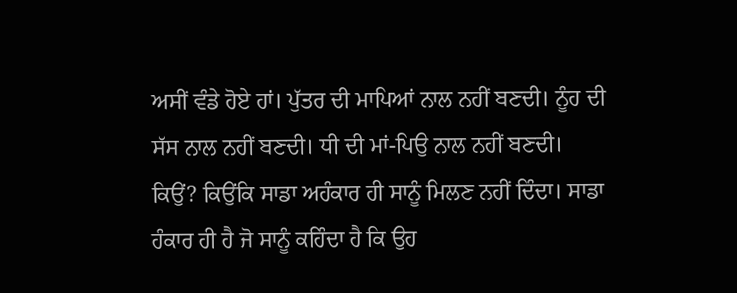ਅਸੀਂ ਵੰਡੇ ਹੋਏ ਹਾਂ। ਪੁੱਤਰ ਦੀ ਮਾਪਿਆਂ ਨਾਲ ਨਹੀਂ ਬਣਦੀ। ਨੂੰਹ ਦੀ ਸੱਸ ਨਾਲ ਨਹੀਂ ਬਣਦੀ। ਧੀ ਦੀ ਮਾਂ-ਪਿਉ ਨਾਲ ਨਹੀਂ ਬਣਦੀ।
ਕਿਉਂ? ਕਿਉਂਕਿ ਸਾਡਾ ਅਹੰਕਾਰ ਹੀ ਸਾਨੂੰ ਮਿਲਣ ਨਹੀਂ ਦਿੰਦਾ। ਸਾਡਾ ਹੰਕਾਰ ਹੀ ਹੈ ਜੋ ਸਾਨੂੰ ਕਹਿੰਦਾ ਹੈ ਕਿ ਉਹ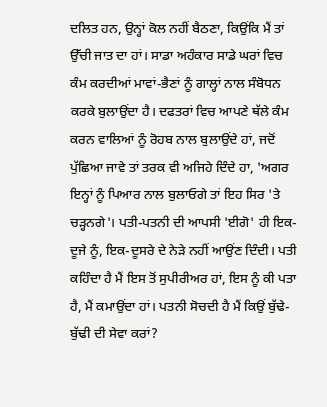ਦਲਿਤ ਹਨ, ਉਨ੍ਹਾਂ ਕੋਲ ਨਹੀਂ ਬੈਠਣਾ, ਕਿਉਂਕਿ ਮੈਂ ਤਾਂ ਉੱਚੀ ਜਾਤ ਦਾ ਹਾਂ। ਸਾਡਾ ਅਹੰਕਾਰ ਸਾਡੇ ਘਰਾਂ ਵਿਚ ਕੰਮ ਕਰਦੀਆਂ ਮਾਵਾਂ-ਭੈਣਾਂ ਨੂੰ ਗਾਲ੍ਹਾਂ ਨਾਲ ਸੰਬੋਧਨ ਕਰਕੇ ਬੁਲਾਉਂਦਾ ਹੈ। ਦਫਤਰਾਂ ਵਿਚ ਆਪਣੇ ਥੱਲੇ ਕੰਮ ਕਰਨ ਵਾਲਿਆਂ ਨੂੰ ਰੋਹਬ ਨਾਲ ਬੁਲਾਉਂਦੇ ਹਾਂ, ਜਦੋਂ ਪੁੱਛਿਆ ਜਾਵੇ ਤਾਂ ਤਰਕ ਵੀ ਅਜਿਹੇ ਦਿੰਦੇ ਹਾ, 'ਅਗਰ ਇਨ੍ਹਾਂ ਨੂੰ ਪਿਆਰ ਨਾਲ ਬੁਲਾਓਗੇ ਤਾਂ ਇਹ ਸਿਰ 'ਤੇ ਚੜ੍ਹਨਗੇ'। ਪਤੀ-ਪਤਨੀ ਦੀ ਆਪਸੀ 'ਈਗੋ' ਹੀ ਇਕ-ਦੂਜੇ ਨੂੰ, ਇਕ-ਦੂਸਰੇ ਦੇ ਨੇੜੇ ਨਹੀਂ ਆਉਂਣ ਦਿੰਦੀ। ਪਤੀ ਕਹਿੰਦਾ ਹੈ ਮੈਂ ਇਸ ਤੋਂ ਸੁਪੀਰੀਅਰ ਹਾਂ, ਇਸ ਨੂੰ ਕੀ ਪਤਾ ਹੈ, ਮੈਂ ਕਮਾਉਂਦਾ ਹਾਂ। ਪਤਨੀ ਸੋਚਦੀ ਹੈ ਮੈਂ ਕਿਉਂ ਬੁੱਢੇ-ਬੁੱਢੀ ਦੀ ਸੇਵਾ ਕਰਾਂ?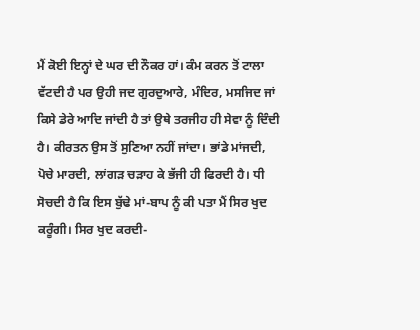ਮੈਂ ਕੋਈ ਇਨ੍ਹਾਂ ਦੇ ਘਰ ਦੀ ਨੌਕਰ ਹਾਂ। ਕੰਮ ਕਰਨ ਤੋਂ ਟਾਲਾ ਵੱਟਦੀ ਹੈ ਪਰ ਉਹੀ ਜਦ ਗੁਰਦੁਆਰੇ, ਮੰਦਿਰ, ਮਸਜਿਦ ਜਾਂ ਕਿਸੇ ਡੇਰੇ ਆਦਿ ਜਾਂਦੀ ਹੈ ਤਾਂ ਉਥੇ ਤਰਜੀਹ ਹੀ ਸੇਵਾ ਨੂੰ ਦਿੰਦੀ ਹੈ। ਕੀਰਤਨ ਉਸ ਤੋਂ ਸੁਣਿਆ ਨਹੀਂ ਜਾਂਦਾ। ਭਾਂਡੇ ਮਾਂਜਦੀ, ਪੋਚੇ ਮਾਰਦੀ, ਲਾਂਗੜ ਚੜਾਹ ਕੇ ਭੱਜੀ ਹੀ ਫਿਰਦੀ ਹੈ। ਧੀ ਸੋਚਦੀ ਹੈ ਕਿ ਇਸ ਬੁੱਢੇ ਮਾਂ-ਬਾਪ ਨੂੰ ਕੀ ਪਤਾ ਮੈਂ ਸਿਰ ਖੁਦ ਕਰੂੰਗੀ। ਸਿਰ ਖੁਦ ਕਰਦੀ-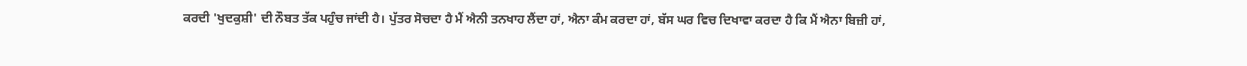ਕਰਦੀ 'ਖੁਦਕੁਸ਼ੀ' ਦੀ ਨੌਬਤ ਤੱਕ ਪਹੁੰਚ ਜਾਂਦੀ ਹੈ। ਪੁੱਤਰ ਸੋਚਦਾ ਹੈ ਮੈਂ ਐਨੀ ਤਨਖਾਹ ਲੈਂਦਾ ਹਾਂ, ਐਨਾ ਕੰਮ ਕਰਦਾ ਹਾਂ, ਬੱਸ ਘਰ ਵਿਚ ਦਿਖਾਵਾ ਕਰਦਾ ਹੈ ਕਿ ਮੈਂ ਐਨਾ ਬਿਜ਼ੀ ਹਾਂ,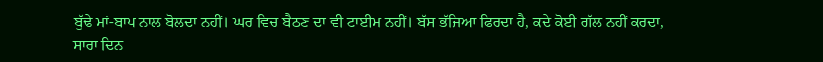ਬੁੱਢੇ ਮਾਂ-ਬਾਪ ਨਾਲ ਬੋਲਦਾ ਨਹੀਂ। ਘਰ ਵਿਚ ਬੈਠਣ ਦਾ ਵੀ ਟਾਈਮ ਨਹੀਂ। ਬੱਸ ਭੱਜਿਆ ਫਿਰਦਾ ਹੈ, ਕਦੇ ਕੋਈ ਗੱਲ ਨਹੀਂ ਕਰਦਾ, ਸਾਰਾ ਦਿਨ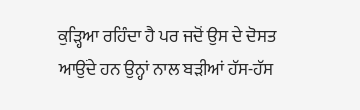ਕੁੜ੍ਹਿਆ ਰਹਿੰਦਾ ਹੈ ਪਰ ਜਦੋਂ ਉਸ ਦੇ ਦੋਸਤ ਆਉਂਦੇ ਹਨ ਉਨ੍ਹਾਂ ਨਾਲ ਬੜੀਆਂ ਹੱਸ-ਹੱਸ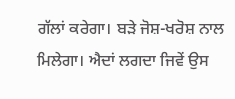ਗੱਲਾਂ ਕਰੇਗਾ। ਬੜੇ ਜੋਸ਼-ਖਰੋਸ਼ ਨਾਲ ਮਿਲੇਗਾ। ਐਦਾਂ ਲਗਦਾ ਜਿਵੇਂ ਉਸ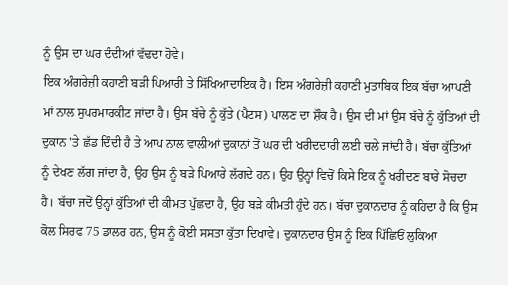ਨੂੰ ਉਸ ਦਾ ਘਰ ਦੰਦੀਆਂ ਵੱਢਦਾ ਹੋਵੇ।
ਇਕ ਅੰਗਰੇਜ਼ੀ ਕਹਾਣੀ ਬੜੀ ਪਿਆਰੀ ਤੇ ਸਿੱਖਿਆਦਾਇਕ ਹੈ। ਇਸ ਅੰਗਰੇਜ਼ੀ ਕਹਾਣੀ ਮੁਤਾਬਿਕ ਇਕ ਬੱਚਾ ਆਪਣੀ ਮਾਂ ਨਾਲ ਸੁਪਰਮਾਰਕੀਟ ਜਾਂਦਾ ਹੈ। ਉਸ ਬੱਚੇ ਨੂੰ ਕੁੱਤੇ (ਪੈਟਸ) ਪਾਲਣ ਦਾ ਸ਼ੌਕ ਹੈ। ਉਸ ਦੀ ਮਾਂ ਉਸ ਬੱਚੇ ਨੂੰ ਕੁੱਤਿਆਂ ਦੀ ਦੁਕਾਨ 'ਤੇ ਛੱਡ ਦਿੰਦੀ ਹੈ ਤੇ ਆਪ ਨਾਲ ਵਾਲੀਆਂ ਦੁਕਾਨਾਂ ਤੋਂ ਘਰ ਦੀ ਖਰੀਦਦਾਰੀ ਲਈ ਚਲੇ ਜਾਂਦੀ ਹੈ। ਬੱਚਾ ਕੁੱਤਿਆਂ ਨੂੰ ਦੇਖਣ ਲੱਗ ਜਾਂਦਾ ਹੈ, ਉਹ ਉਸ ਨੂੰ ਬੜੇ ਪਿਆਰੇ ਲੱਗਦੇ ਹਨ। ਉਹ ਉਨ੍ਹਾਂ ਵਿਚੋਂ ਕਿਸੇ ਇਕ ਨੂੰ ਖਰੀਦਣ ਬਾਰੇ ਸੋਚਦਾ ਹੈ। ਬੱਚਾ ਜਦੋਂ ਉਨ੍ਹਾਂ ਕੁੱਤਿਆਂ ਦੀ ਕੀਮਤ ਪੁੱਛਦਾ ਹੈ, ਉਹ ਬੜੇ ਕੀਮਤੀ ਹੁੰਦੇ ਹਨ। ਬੱਚਾ ਦੁਕਾਨਦਾਰ ਨੂੰ ਕਹਿਦਾ ਹੈ ਕਿ ਉਸ ਕੋਲ ਸਿਰਫ 75 ਡਾਲਰ ਹਨ, ਉਸ ਨੂੰ ਕੋਈ ਸਸਤਾ ਕੁੱਤਾ ਦਿਖਾਵੇ। ਦੁਕਾਨਦਾਰ ਉਸ ਨੂੰ ਇਕ ਪਿੱਛਿਓਂ ਲੁਕਿਆ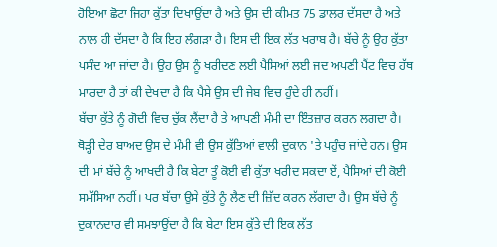ਹੋਇਆ ਛੋਟਾ ਜਿਹਾ ਕੁੱਤਾ ਦਿਖਾਉਂਦਾ ਹੈ ਅਤੇ ਉਸ ਦੀ ਕੀਮਤ 75 ਡਾਲਰ ਦੱਸਦਾ ਹੈ ਅਤੇ ਨਾਲ ਹੀ ਦੱਸਦਾ ਹੈ ਕਿ ਇਹ ਲੰਗੜਾ ਹੈ। ਇਸ ਦੀ ਇਕ ਲੱਤ ਖਰਾਬ ਹੈ। ਬੱਚੇ ਨੂੰ ਉਹ ਕੁੱਤਾ ਪਸੰਦ ਆ ਜਾਂਦਾ ਹੈ। ਉਹ ਉਸ ਨੂੰ ਖਰੀਦਣ ਲਈ ਪੈਸਿਆਂ ਲਈ ਜਦ ਅਪਣੀ ਪੈਂਟ ਵਿਚ ਹੱਥ ਮਾਰਦਾ ਹੈ ਤਾਂ ਕੀ ਦੇਖਦਾ ਹੈ ਕਿ ਪੈਸੇ ਉਸ ਦੀ ਜੇਬ ਵਿਚ ਹੁੰਦੇ ਹੀ ਨਹੀਂ।
ਬੱਚਾ ਕੁੱਤੇ ਨੂੰ ਗੋਦੀ ਵਿਚ ਚੁੱਕ ਲੈਂਦਾ ਹੈ ਤੇ ਆਪਣੀ ਮੰਮੀ ਦਾ ਇੰਤਜ਼ਾਰ ਕਰਨ ਲਗਦਾ ਹੈ। ਥੋੜ੍ਹੀ ਦੇਰ ਬਾਅਦ ਉਸ ਦੇ ਮੰਮੀ ਵੀ ਉਸ ਕੁੱਤਿਆਂ ਵਾਲੀ ਦੁਕਾਨ 'ਤੇ ਪਹੁੰਚ ਜਾਂਦੇ ਹਨ। ਉਸ ਦੀ ਮਾਂ ਬੱਚੇ ਨੂੰ ਆਖਦੀ ਹੈ ਕਿ ਬੇਟਾ ਤੂੰ ਕੋਈ ਵੀ ਕੁੱਤਾ ਖਰੀਦ ਸਕਦਾ ਏਂ, ਪੈਸਿਆਂ ਦੀ ਕੋਈ ਸਮੱਸਿਆ ਨਹੀਂ। ਪਰ ਬੱਚਾ ਉਸੇ ਕੁੱਤੇ ਨੂੰ ਲੈਣ ਦੀ ਜ਼ਿੱਦ ਕਰਨ ਲੱਗਦਾ ਹੈ। ਉਸ ਬੱਚੇ ਨੂੰ ਦੁਕਾਨਦਾਰ ਵੀ ਸਮਝਾਉਂਦਾ ਹੈ ਕਿ ਬੇਟਾ ਇਸ ਕੁੱਤੇ ਦੀ ਇਕ ਲੱਤ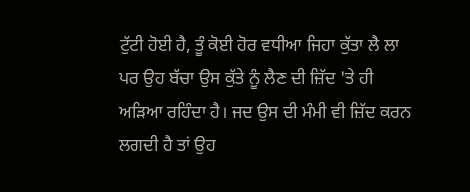ਟੁੱਟੀ ਹੋਈ ਹੈ, ਤੂੰ ਕੋਈ ਹੋਰ ਵਧੀਆ ਜਿਹਾ ਕੁੱਤਾ ਲੈ ਲਾ ਪਰ ਉਹ ਬੱਚਾ ਉਸ ਕੁੱਤੇ ਨੂੰ ਲੈਣ ਦੀ ਜ਼ਿੱਦ 'ਤੇ ਹੀ ਅੜਿਆ ਰਹਿੰਦਾ ਹੈ। ਜਦ ਉਸ ਦੀ ਮੰਮੀ ਵੀ ਜ਼ਿੱਦ ਕਰਨ ਲਗਦੀ ਹੈ ਤਾਂ ਉਹ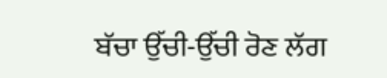ਬੱਚਾ ਉੱਚੀ-ਉੱਚੀ ਰੋਣ ਲੱਗ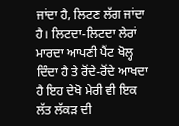ਜਾਂਦਾ ਹੈ, ਲਿਟਣ ਲੱਗ ਜਾਂਦਾ ਹੈ। ਲਿਟਦਾ-ਲਿਟਦਾ ਲੇਰਾਂ ਮਾਰਦਾ ਆਪਣੀ ਪੈਂਟ ਖੋਲ੍ਹ ਦਿੰਦਾ ਹੈ ਤੇ ਰੋਂਦੇ-ਰੋਂਦੇ ਆਖਦਾ ਹੈ ਇਹ ਦੇਖੋ ਮੇਰੀ ਵੀ ਇਕ ਲੱਤ ਲੱਕੜ ਦੀ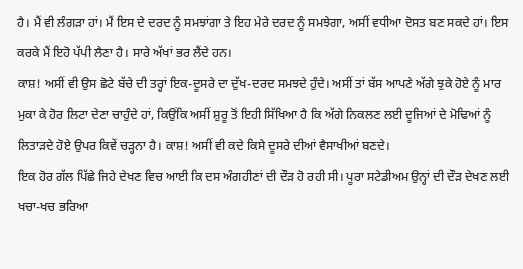ਹੈ। ਮੈਂ ਵੀ ਲੰਗੜਾ ਹਾਂ। ਮੈਂ ਇਸ ਦੇ ਦਰਦ ਨੂੰ ਸਮਝਾਂਗਾ ਤੇ ਇਹ ਮੇਰੇ ਦਰਦ ਨੂੰ ਸਮਝੇਗਾ, ਅਸੀਂ ਵਧੀਆ ਦੋਸਤ ਬਣ ਸਕਦੇ ਹਾਂ। ਇਸ ਕਰਕੇ ਮੈਂ ਇਹੋ ਪੱਪੀ ਲੈਣਾ ਹੈ। ਸਾਰੇ ਅੱਖਾਂ ਭਰ ਲੈਂਦੇ ਹਨ।
ਕਾਸ਼! ਅਸੀਂ ਵੀ ਉਸ ਛੋਟੇ ਬੱਚੇ ਦੀ ਤਰ੍ਹਾਂ ਇਕ-ਦੂਸਰੇ ਦਾ ਦੁੱਖ-ਦਰਦ ਸਮਝਦੇ ਹੁੰਦੇ। ਅਸੀਂ ਤਾਂ ਬੱਸ ਆਪਣੇ ਅੱਗੇ ਝੁਕੇ ਹੋਏ ਨੂੰ ਮਾਰ ਮੁਕਾ ਕੇ ਹੋਰ ਲਿਟਾ ਦੇਣਾ ਚਾਹੁੰਦੇ ਹਾਂ, ਕਿਉਂਕਿ ਅਸੀਂ ਸ਼ੁਰੂ ਤੋਂ ਇਹੀ ਸਿੱਖਿਆ ਹੈ ਕਿ ਅੱਗੇ ਨਿਕਲਣ ਲਈ ਦੂਜਿਆਂ ਦੇ ਮੋਢਿਆਂ ਨੂੰ ਲਿਤਾੜਦੇ ਹੋਏ ਉਪਰ ਕਿਵੇਂ ਚੜ੍ਹਨਾ ਹੈ। ਕਾਸ਼! ਅਸੀਂ ਵੀ ਕਦੇ ਕਿਸੇ ਦੂਸਰੇ ਦੀਆਂ ਵੈਸਾਖੀਆਂ ਬਣਦੇ।
ਇਕ ਹੋਰ ਗੱਲ ਪਿੱਛੇ ਜਿਹੇ ਦੇਖਣ ਵਿਚ ਆਈ ਕਿ ਦਸ ਅੰਗਹੀਣਾਂ ਦੀ ਦੌੜ ਹੋ ਰਹੀ ਸੀ। ਪੂਰਾ ਸਟੇਡੀਅਮ ਉਨ੍ਹਾਂ ਦੀ ਦੌੜ ਦੇਖਣ ਲਈ ਖਚਾ-ਖਚ ਭਰਿਆ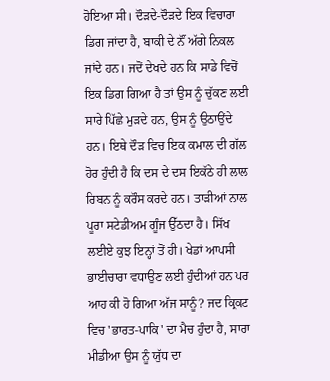ਹੋਇਆ ਸੀ। ਦੌੜਦੇ-ਦੌੜਦੇ ਇਕ ਵਿਚਾਰਾ ਡਿਗ ਜਾਂਦਾ ਹੈ, ਬਾਕੀ ਦੇ ਨੌਂ ਅੱਗੇ ਨਿਕਲ ਜਾਂਦੇ ਹਨ। ਜਦੋਂ ਦੇਖਦੇ ਹਨ ਕਿ ਸਾਡੇ ਵਿਚੋਂ ਇਕ ਡਿਗ ਗਿਆ ਹੈ ਤਾਂ ਉਸ ਨੂੰ ਚੁੱਕਣ ਲਈ ਸਾਰੇ ਪਿੱਛੇ ਮੁੜਦੇ ਹਨ, ਉਸ ਨੂੰ ਉਠਾਉਂਦੇ ਹਨ। ਇਥੇ ਦੌੜ ਵਿਚ ਇਕ ਕਮਾਲ ਦੀ ਗੱਲ ਹੋਰ ਹੁੰਦੀ ਹੈ ਕਿ ਦਸ ਦੇ ਦਸ ਇਕੱਠੇ ਹੀ ਲਾਲ ਰਿਬਨ ਨੂੰ ਕਰੌਸ ਕਰਦੇ ਹਨ। ਤਾੜੀਆਂ ਨਾਲ ਪੂਰਾ ਸਟੇਡੀਅਮ ਗੂੰਜ ਉੱਠਦਾ ਹੈ। ਸਿੱਖ ਲਈਏ ਕੁਝ ਇਨ੍ਹਾਂ ਤੋਂ ਹੀ। ਖੇਡਾਂ ਆਪਸੀ ਭਾਈਚਾਰਾ ਵਧਾਉਣ ਲਈ ਹੁੰਦੀਆਂ ਹਨ ਪਰ ਆਹ ਕੀ ਹੋ ਗਿਆ ਅੱਜ ਸਾਨੂੰ? ਜਦ ਕ੍ਰਿਕਟ ਵਿਚ 'ਭਾਰਤ-ਪਾਕਿ' ਦਾ ਮੈਚ ਹੁੰਦਾ ਹੈ, ਸਾਰਾ ਮੀਡੀਆ ਉਸ ਨੂੰ ਯੁੱਧ ਦਾ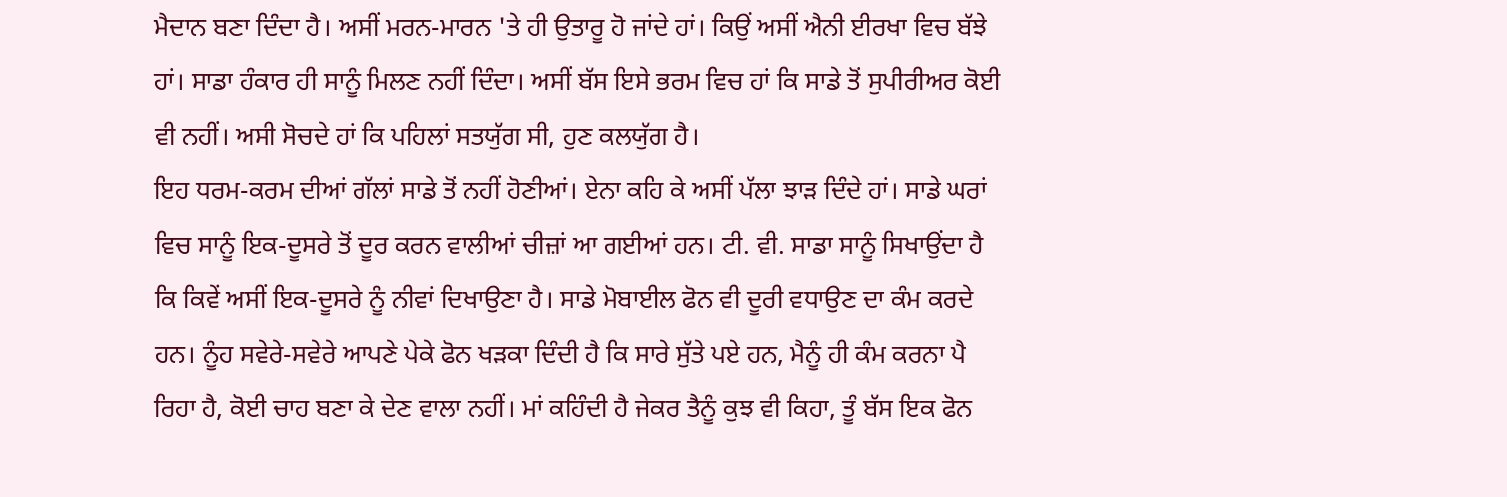ਮੈਦਾਨ ਬਣਾ ਦਿੰਦਾ ਹੈ। ਅਸੀਂ ਮਰਨ-ਮਾਰਨ 'ਤੇ ਹੀ ਉਤਾਰੂ ਹੋ ਜਾਂਦੇ ਹਾਂ। ਕਿਉਂ ਅਸੀਂ ਐਨੀ ਈਰਖਾ ਵਿਚ ਬੱਝੇ ਹਾਂ। ਸਾਡਾ ਹੰਕਾਰ ਹੀ ਸਾਨੂੰ ਮਿਲਣ ਨਹੀਂ ਦਿੰਦਾ। ਅਸੀਂ ਬੱਸ ਇਸੇ ਭਰਮ ਵਿਚ ਹਾਂ ਕਿ ਸਾਡੇ ਤੋਂ ਸੁਪੀਰੀਅਰ ਕੋਈ ਵੀ ਨਹੀਂ। ਅਸੀ ਸੋਚਦੇ ਹਾਂ ਕਿ ਪਹਿਲਾਂ ਸਤਯੁੱਗ ਸੀ, ਹੁਣ ਕਲਯੁੱਗ ਹੈ।
ਇਹ ਧਰਮ-ਕਰਮ ਦੀਆਂ ਗੱਲਾਂ ਸਾਡੇ ਤੋਂ ਨਹੀਂ ਹੋਣੀਆਂ। ਏਨਾ ਕਹਿ ਕੇ ਅਸੀਂ ਪੱਲਾ ਝਾੜ ਦਿੰਦੇ ਹਾਂ। ਸਾਡੇ ਘਰਾਂ ਵਿਚ ਸਾਨੂੰ ਇਕ-ਦੂਸਰੇ ਤੋਂ ਦੂਰ ਕਰਨ ਵਾਲੀਆਂ ਚੀਜ਼ਾਂ ਆ ਗਈਆਂ ਹਨ। ਟੀ. ਵੀ. ਸਾਡਾ ਸਾਨੂੰ ਸਿਖਾਉਂਦਾ ਹੈ ਕਿ ਕਿਵੇਂ ਅਸੀਂ ਇਕ-ਦੂਸਰੇ ਨੂੰ ਨੀਵਾਂ ਦਿਖਾਉਣਾ ਹੈ। ਸਾਡੇ ਮੋਬਾਈਲ ਫੋਨ ਵੀ ਦੂਰੀ ਵਧਾਉਣ ਦਾ ਕੰਮ ਕਰਦੇ ਹਨ। ਨੂੰਹ ਸਵੇਰੇ-ਸਵੇਰੇ ਆਪਣੇ ਪੇਕੇ ਫੋਨ ਖੜਕਾ ਦਿੰਦੀ ਹੈ ਕਿ ਸਾਰੇ ਸੁੱਤੇ ਪਏ ਹਨ, ਮੈਨੂੰ ਹੀ ਕੰਮ ਕਰਨਾ ਪੈ ਰਿਹਾ ਹੈ, ਕੋਈ ਚਾਹ ਬਣਾ ਕੇ ਦੇਣ ਵਾਲਾ ਨਹੀਂ। ਮਾਂ ਕਹਿੰਦੀ ਹੈ ਜੇਕਰ ਤੈਨੂੰ ਕੁਝ ਵੀ ਕਿਹਾ, ਤੂੰ ਬੱਸ ਇਕ ਫੋਨ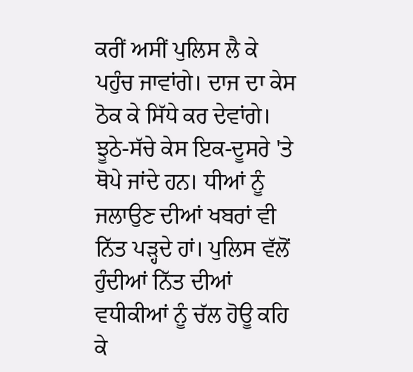ਕਰੀਂ ਅਸੀਂ ਪੁਲਿਸ ਲੈ ਕੇ ਪਹੁੰਚ ਜਾਵਾਂਗੇ। ਦਾਜ ਦਾ ਕੇਸ ਠੋਕ ਕੇ ਸਿੱਧੇ ਕਰ ਦੇਵਾਂਗੇ। ਝੂਠੇ-ਸੱਚੇ ਕੇਸ ਇਕ-ਦੂਸਰੇ 'ਤੇ ਥੋਪੇ ਜਾਂਦੇ ਹਨ। ਧੀਆਂ ਨੂੰ ਜਲਾਉਣ ਦੀਆਂ ਖਬਰਾਂ ਵੀ ਨਿੱਤ ਪੜ੍ਹਦੇ ਹਾਂ। ਪੁਲਿਸ ਵੱਲੋਂ ਹੁੰਦੀਆਂ ਨਿੱਤ ਦੀਆਂ ਵਧੀਕੀਆਂ ਨੂੰ ਚੱਲ ਹੋਊ ਕਹਿ ਕੇ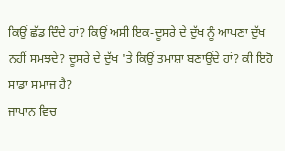ਕਿਉਂ ਛੱਡ ਦਿੰਦੇ ਹਾਂ? ਕਿਉਂ ਅਸੀ ਇਕ-ਦੂਸਰੇ ਦੇ ਦੁੱਖ ਨੂੰ ਆਪਣਾ ਦੁੱਖ ਨਹੀਂ ਸਮਝਦੇ? ਦੂਸਰੇ ਦੇ ਦੁੱਖ 'ਤੇ ਕਿਉਂ ਤਮਾਸ਼ਾ ਬਣਾਉਂਦੇ ਹਾਂ? ਕੀ ਇਹੋ ਸਾਡਾ ਸਮਾਜ ਹੈ?
ਜਾਪਾਨ ਵਿਚ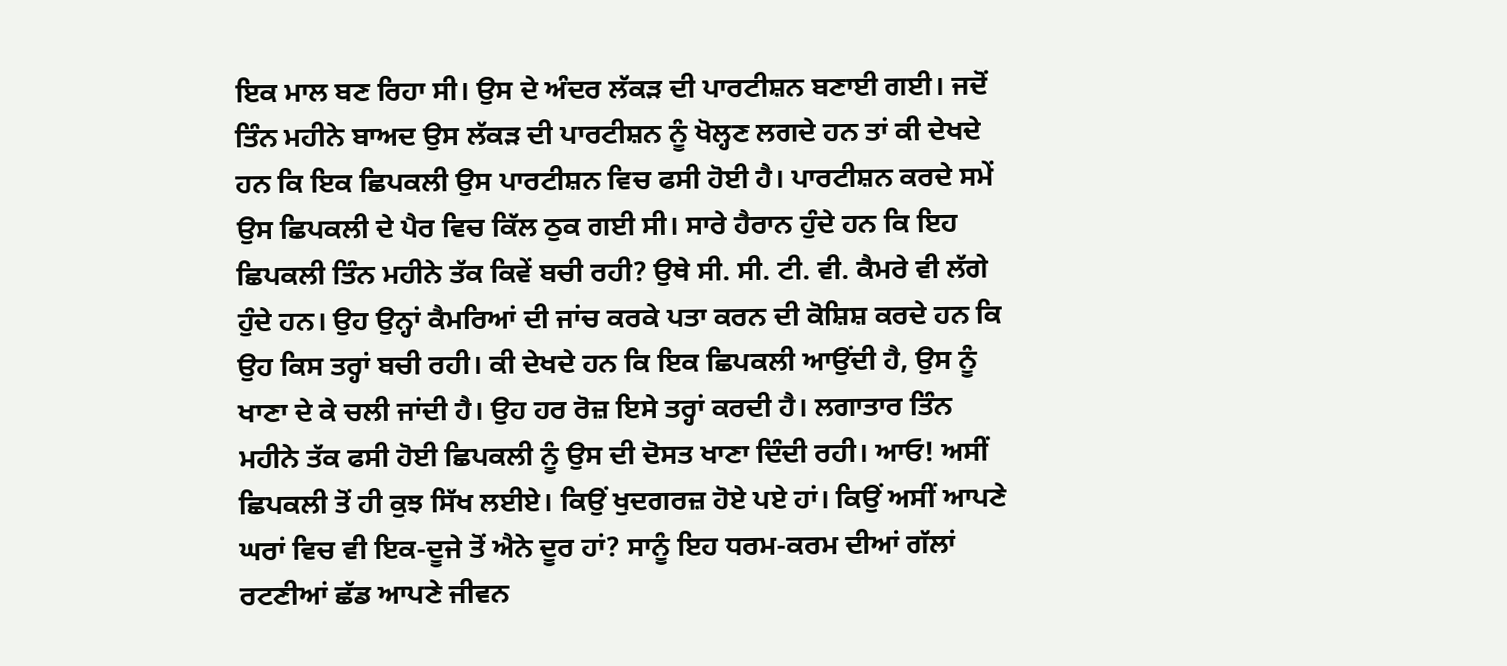ਇਕ ਮਾਲ ਬਣ ਰਿਹਾ ਸੀ। ਉਸ ਦੇ ਅੰਦਰ ਲੱਕੜ ਦੀ ਪਾਰਟੀਸ਼ਨ ਬਣਾਈ ਗਈ। ਜਦੋਂ ਤਿੰਨ ਮਹੀਨੇ ਬਾਅਦ ਉਸ ਲੱਕੜ ਦੀ ਪਾਰਟੀਸ਼ਨ ਨੂੰ ਖੋਲ੍ਹਣ ਲਗਦੇ ਹਨ ਤਾਂ ਕੀ ਦੇਖਦੇ ਹਨ ਕਿ ਇਕ ਛਿਪਕਲੀ ਉਸ ਪਾਰਟੀਸ਼ਨ ਵਿਚ ਫਸੀ ਹੋਈ ਹੈ। ਪਾਰਟੀਸ਼ਨ ਕਰਦੇ ਸਮੇਂ ਉਸ ਛਿਪਕਲੀ ਦੇ ਪੈਰ ਵਿਚ ਕਿੱਲ ਠੁਕ ਗਈ ਸੀ। ਸਾਰੇ ਹੈਰਾਨ ਹੁੰਦੇ ਹਨ ਕਿ ਇਹ ਛਿਪਕਲੀ ਤਿੰਨ ਮਹੀਨੇ ਤੱਕ ਕਿਵੇਂ ਬਚੀ ਰਹੀ? ਉਥੇ ਸੀ. ਸੀ. ਟੀ. ਵੀ. ਕੈਮਰੇ ਵੀ ਲੱਗੇ ਹੁੰਦੇ ਹਨ। ਉਹ ਉਨ੍ਹਾਂ ਕੈਮਰਿਆਂ ਦੀ ਜਾਂਚ ਕਰਕੇ ਪਤਾ ਕਰਨ ਦੀ ਕੋਸ਼ਿਸ਼ ਕਰਦੇ ਹਨ ਕਿ ਉਹ ਕਿਸ ਤਰ੍ਹਾਂ ਬਚੀ ਰਹੀ। ਕੀ ਦੇਖਦੇ ਹਨ ਕਿ ਇਕ ਛਿਪਕਲੀ ਆਉਂਦੀ ਹੈ, ਉਸ ਨੂੰ ਖਾਣਾ ਦੇ ਕੇ ਚਲੀ ਜਾਂਦੀ ਹੈ। ਉਹ ਹਰ ਰੋਜ਼ ਇਸੇ ਤਰ੍ਹਾਂ ਕਰਦੀ ਹੈ। ਲਗਾਤਾਰ ਤਿੰਨ ਮਹੀਨੇ ਤੱਕ ਫਸੀ ਹੋਈ ਛਿਪਕਲੀ ਨੂੰ ਉਸ ਦੀ ਦੋਸਤ ਖਾਣਾ ਦਿੰਦੀ ਰਹੀ। ਆਓ! ਅਸੀਂ ਛਿਪਕਲੀ ਤੋਂ ਹੀ ਕੁਝ ਸਿੱਖ ਲਈਏ। ਕਿਉਂ ਖੁਦਗਰਜ਼ ਹੋਏ ਪਏ ਹਾਂ। ਕਿਉਂ ਅਸੀਂ ਆਪਣੇ ਘਰਾਂ ਵਿਚ ਵੀ ਇਕ-ਦੂਜੇ ਤੋਂ ਐਨੇ ਦੂਰ ਹਾਂ? ਸਾਨੂੰ ਇਹ ਧਰਮ-ਕਰਮ ਦੀਆਂ ਗੱਲਾਂ ਰਟਣੀਆਂ ਛੱਡ ਆਪਣੇ ਜੀਵਨ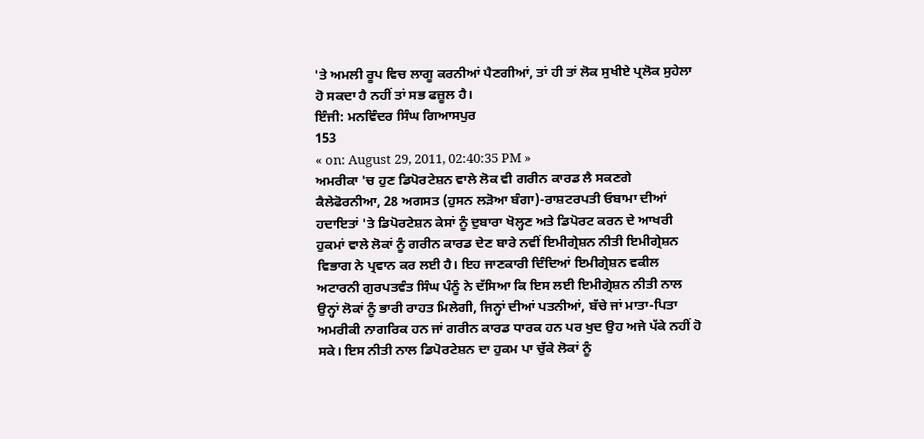'ਤੇ ਅਮਲੀ ਰੂਪ ਵਿਚ ਲਾਗੂ ਕਰਨੀਆਂ ਪੈਣਗੀਆਂ, ਤਾਂ ਹੀ ਤਾਂ ਲੋਕ ਸੁਖੀਏ ਪ੍ਰਲੋਕ ਸੁਹੇਲਾ ਹੋ ਸਕਦਾ ਹੈ ਨਹੀਂ ਤਾਂ ਸਭ ਫਜ਼ੂਲ ਹੈ।
ਇੰਜੀ: ਮਨਵਿੰਦਰ ਸਿੰਘ ਗਿਆਸਪੁਰ
153
« on: August 29, 2011, 02:40:35 PM »
ਅਮਰੀਕਾ 'ਚ ਹੁਣ ਡਿਪੋਰਟੇਸ਼ਨ ਵਾਲੇ ਲੋਕ ਵੀ ਗਰੀਨ ਕਾਰਡ ਲੈ ਸਕਣਗੇ
ਕੈਲੇਫੋਰਨੀਆ, 28 ਅਗਸਤ (ਹੁਸਨ ਲੜੋਆ ਬੰਗਾ)-ਰਾਸ਼ਟਰਪਤੀ ਓਬਾਮਾ ਦੀਆਂ ਹਦਾਇਤਾਂ 'ਤੇ ਡਿਪੋਰਟੇਸ਼ਨ ਕੇਸਾਂ ਨੂੰ ਦੁਬਾਰਾ ਖੋਲ੍ਹਣ ਅਤੇ ਡਿਪੋਰਟ ਕਰਨ ਦੇ ਆਖਰੀ ਹੁਕਮਾਂ ਵਾਲੇ ਲੋਕਾਂ ਨੂੰ ਗਰੀਨ ਕਾਰਡ ਦੇਣ ਬਾਰੇ ਨਵੀਂ ਇਮੀਗ੍ਰੇਸ਼ਨ ਨੀਤੀ ਇਮੀਗ੍ਰੇਸ਼ਨ ਵਿਭਾਗ ਨੇ ਪ੍ਰਵਾਨ ਕਰ ਲਈ ਹੈ। ਇਹ ਜਾਣਕਾਰੀ ਦਿੰਦਿਆਂ ਇਮੀਗ੍ਰੇਸ਼ਨ ਵਕੀਲ ਅਟਾਰਨੀ ਗੁਰਪਤਵੰਤ ਸਿੰਘ ਪੰਨੂੰ ਨੇ ਦੱਸਿਆ ਕਿ ਇਸ ਲਈ ਇਮੀਗ੍ਰੇਸ਼ਨ ਨੀਤੀ ਨਾਲ ਉਨ੍ਹਾਂ ਲੋਕਾਂ ਨੂੰ ਭਾਰੀ ਰਾਹਤ ਮਿਲੇਗੀ, ਜਿਨ੍ਹਾਂ ਦੀਆਂ ਪਤਨੀਆਂ, ਬੱਚੇ ਜਾਂ ਮਾਤਾ-ਪਿਤਾ ਅਮਰੀਕੀ ਨਾਗਰਿਕ ਹਨ ਜਾਂ ਗਰੀਨ ਕਾਰਡ ਧਾਰਕ ਹਨ ਪਰ ਖੁਦ ਉਹ ਅਜੇ ਪੱਕੇ ਨਹੀਂ ਹੋ ਸਕੇ। ਇਸ ਨੀਤੀ ਨਾਲ ਡਿਪੋਰਟੇਸ਼ਨ ਦਾ ਹੁਕਮ ਪਾ ਚੁੱਕੇ ਲੋਕਾਂ ਨੂੰ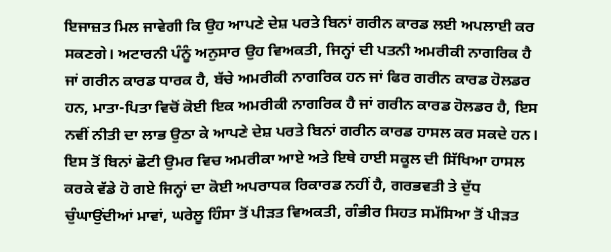ਇਜਾਜ਼ਤ ਮਿਲ ਜਾਵੇਗੀ ਕਿ ਉਹ ਆਪਣੇ ਦੇਸ਼ ਪਰਤੇ ਬਿਨਾਂ ਗਰੀਨ ਕਾਰਡ ਲਈ ਅਪਲਾਈ ਕਰ ਸਕਣਗੇ। ਅਟਾਰਨੀ ਪੰਨੂੰ ਅਨੁਸਾਰ ਉਹ ਵਿਅਕਤੀ, ਜਿਨ੍ਹਾਂ ਦੀ ਪਤਨੀ ਅਮਰੀਕੀ ਨਾਗਰਿਕ ਹੈ ਜਾਂ ਗਰੀਨ ਕਾਰਡ ਧਾਰਕ ਹੈ, ਬੱਚੇ ਅਮਰੀਕੀ ਨਾਗਰਿਕ ਹਨ ਜਾਂ ਫਿਰ ਗਰੀਨ ਕਾਰਡ ਹੋਲਡਰ ਹਨ, ਮਾਤਾ-ਪਿਤਾ ਵਿਚੋਂ ਕੋਈ ਇਕ ਅਮਰੀਕੀ ਨਾਗਰਿਕ ਹੈ ਜਾਂ ਗਰੀਨ ਕਾਰਡ ਹੋਲਡਰ ਹੈ, ਇਸ ਨਵੀਂ ਨੀਤੀ ਦਾ ਲਾਭ ਉਠਾ ਕੇ ਆਪਣੇ ਦੇਸ਼ ਪਰਤੇ ਬਿਨਾਂ ਗਰੀਨ ਕਾਰਡ ਹਾਸਲ ਕਰ ਸਕਦੇ ਹਨ। ਇਸ ਤੋਂ ਬਿਨਾਂ ਛੋਟੀ ਉਮਰ ਵਿਚ ਅਮਰੀਕਾ ਆਏ ਅਤੇ ਇਥੇ ਹਾਈ ਸਕੂਲ ਦੀ ਸਿੱਖਿਆ ਹਾਸਲ ਕਰਕੇ ਵੱਡੇ ਹੋ ਗਏ ਜਿਨ੍ਹਾਂ ਦਾ ਕੋਈ ਅਪਰਾਧਕ ਰਿਕਾਰਡ ਨਹੀਂ ਹੈ, ਗਰਭਵਤੀ ਤੇ ਦੁੱਧ ਚੁੰਘਾਉਂਦੀਆਂ ਮਾਵਾਂ, ਘਰੇਲੂ ਹਿੰਸਾ ਤੋਂ ਪੀੜਤ ਵਿਅਕਤੀ, ਗੰਭੀਰ ਸਿਹਤ ਸਮੱਸਿਆ ਤੋਂ ਪੀੜਤ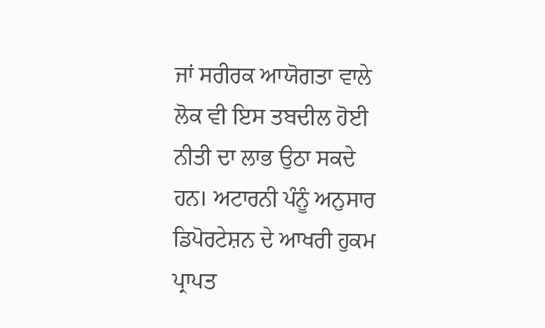ਜਾਂ ਸਰੀਰਕ ਆਯੋਗਤਾ ਵਾਲੇ ਲੋਕ ਵੀ ਇਸ ਤਬਦੀਲ ਹੋਈ ਨੀਤੀ ਦਾ ਲਾਭ ਉਠਾ ਸਕਦੇ ਹਨ। ਅਟਾਰਨੀ ਪੰਨੂੰ ਅਨੁਸਾਰ ਡਿਪੋਰਟੇਸ਼ਨ ਦੇ ਆਖਰੀ ਹੁਕਮ ਪ੍ਰਾਪਤ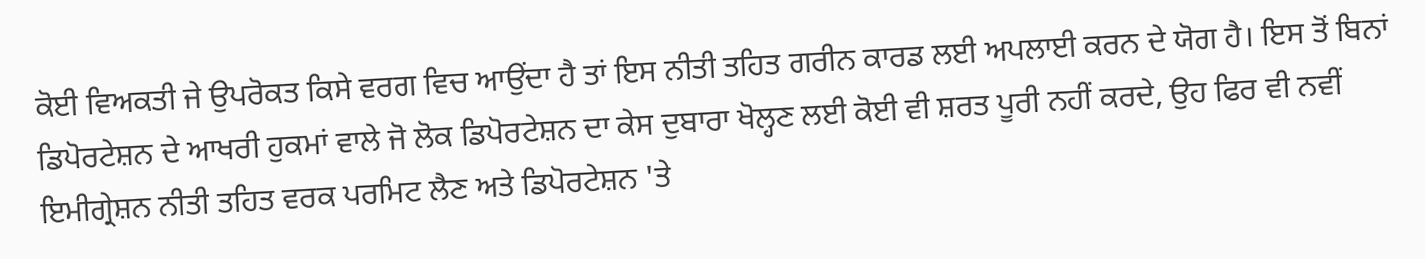ਕੋਈ ਵਿਅਕਤੀ ਜੇ ਉਪਰੋਕਤ ਕਿਸੇ ਵਰਗ ਵਿਚ ਆਉਂਦਾ ਹੈ ਤਾਂ ਇਸ ਨੀਤੀ ਤਹਿਤ ਗਰੀਨ ਕਾਰਡ ਲਈ ਅਪਲਾਈ ਕਰਨ ਦੇ ਯੋਗ ਹੈ। ਇਸ ਤੋਂ ਬਿਨਾਂ ਡਿਪੋਰਟੇਸ਼ਨ ਦੇ ਆਖਰੀ ਹੁਕਮਾਂ ਵਾਲੇ ਜੋ ਲੋਕ ਡਿਪੋਰਟੇਸ਼ਨ ਦਾ ਕੇਸ ਦੁਬਾਰਾ ਖੋਲ੍ਹਣ ਲਈ ਕੋਈ ਵੀ ਸ਼ਰਤ ਪੂਰੀ ਨਹੀਂ ਕਰਦੇ, ਉਹ ਫਿਰ ਵੀ ਨਵੀਂ ਇਮੀਗ੍ਰੇਸ਼ਨ ਨੀਤੀ ਤਹਿਤ ਵਰਕ ਪਰਮਿਟ ਲੈਣ ਅਤੇ ਡਿਪੋਰਟੇਸ਼ਨ 'ਤੇ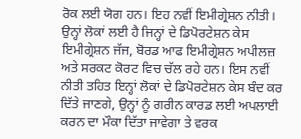ਰੋਕ ਲਈ ਯੋਗ ਹਨ। ਇਹ ਨਵੀਂ ਇਮੀਗ੍ਰੇਸ਼ਨ ਨੀਤੀ। ਉਨ੍ਹਾਂ ਲੋਕਾਂ ਲਈ ਹੈ ਜਿਨ੍ਹਾਂ ਦੇ ਡਿਪੋਰਟੇਸ਼ਨ ਕੇਸ ਇਮੀਗ੍ਰੇਸ਼ਨ ਜੱਜ, ਬੋਰਡ ਆਫ ਇਮੀਗ੍ਰੇਸ਼ਨ ਅਪੀਲਜ਼ ਅਤੇ ਸਰਕਟ ਕੋਰਟ ਵਿਚ ਚੱਲ ਰਹੇ ਹਨ। ਇਸ ਨਵੀਂ ਨੀਤੀ ਤਹਿਤ ਇਨ੍ਹਾਂ ਲੋਕਾਂ ਦੇ ਡਿਪੋਰਟੇਸ਼ਨ ਕੇਸ ਬੰਦ ਕਰ ਦਿੱਤੇ ਜਾਣਗੇ, ਉਨ੍ਹਾਂ ਨੂੰ ਗਰੀਨ ਕਾਰਡ ਲਈ ਅਪਲਾਈ ਕਰਨ ਦਾ ਮੌਕਾ ਦਿੱਤਾ ਜਾਵੇਗਾ ਤੇ ਵਰਕ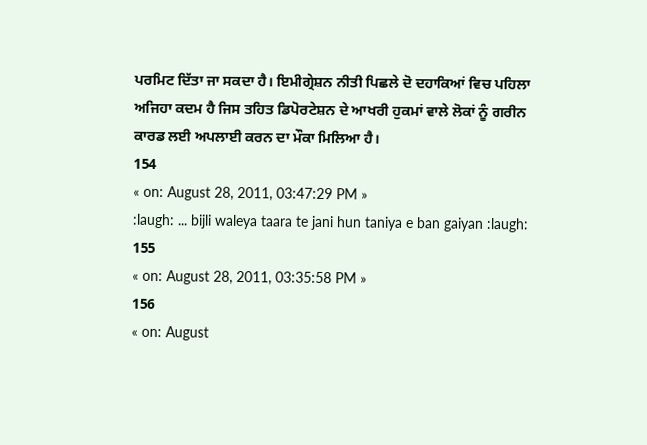ਪਰਮਿਟ ਦਿੱਤਾ ਜਾ ਸਕਦਾ ਹੈ। ਇਮੀਗ੍ਰੇਸ਼ਨ ਨੀਤੀ ਪਿਛਲੇ ਦੋ ਦਹਾਕਿਆਂ ਵਿਚ ਪਹਿਲਾ ਅਜਿਹਾ ਕਦਮ ਹੈ ਜਿਸ ਤਹਿਤ ਡਿਪੋਰਟੇਸ਼ਨ ਦੇ ਆਖਰੀ ਹੁਕਮਾਂ ਵਾਲੇ ਲੋਕਾਂ ਨੂੰ ਗਰੀਨ ਕਾਰਡ ਲਈ ਅਪਲਾਈ ਕਰਨ ਦਾ ਮੌਕਾ ਮਿਲਿਆ ਹੈ।
154
« on: August 28, 2011, 03:47:29 PM »
:laugh: ... bijli waleya taara te jani hun taniya e ban gaiyan :laugh:
155
« on: August 28, 2011, 03:35:58 PM »
156
« on: August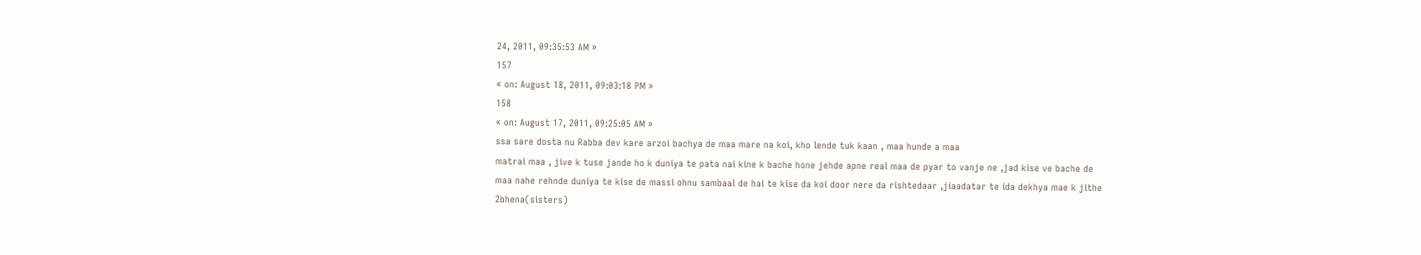24, 2011, 09:35:53 AM »
157
« on: August 18, 2011, 09:03:18 PM »
158
« on: August 17, 2011, 09:25:05 AM »
ssa sare dosta nu Rabba dev kare arzoi bachya de maa mare na koi, kho lende tuk kaan , maa hunde a maa
matrai maa , jive k tuse jande ho k duniya te pata nai kine k bache hone jehde apne real maa de pyar to vanje ne ,jad kise ve bache de maa nahe rehnde duniya te kise de massi ohnu sambaal de hai te kise da koi door nere da rishtedaar ,jiaadatar te ida dekhya mae k jithe 2bhena(sisters)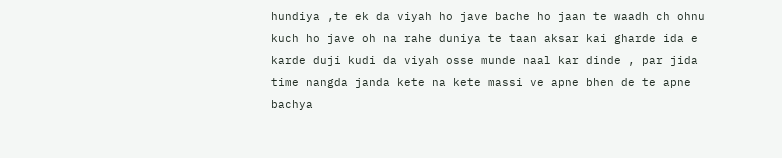hundiya ,te ek da viyah ho jave bache ho jaan te waadh ch ohnu kuch ho jave oh na rahe duniya te taan aksar kai gharde ida e karde duji kudi da viyah osse munde naal kar dinde , par jida time nangda janda kete na kete massi ve apne bhen de te apne bachya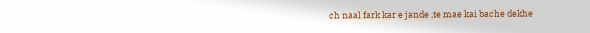ch naal fark kar e jande ,te mae kai bache dekhe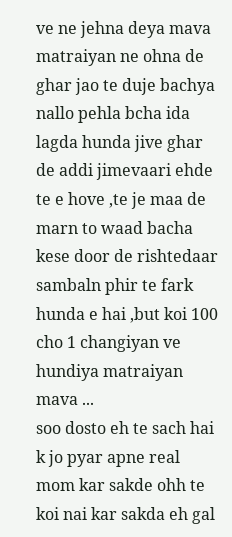ve ne jehna deya mava matraiyan ne ohna de ghar jao te duje bachya nallo pehla bcha ida lagda hunda jive ghar de addi jimevaari ehde te e hove ,te je maa de marn to waad bacha kese door de rishtedaar sambaln phir te fark hunda e hai ,but koi 100 cho 1 changiyan ve hundiya matraiyan mava ...
soo dosto eh te sach hai k jo pyar apne real mom kar sakde ohh te koi nai kar sakda eh gal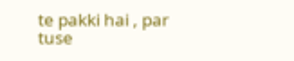te pakki hai , par tuse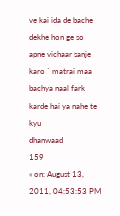ve kai ida de bache dekhe hon ge so apne vichaar sanje karo ` matrai maa bachya naal fark karde hai ya nahe te kyu
dhanwaad
159
« on: August 13, 2011, 04:53:53 PM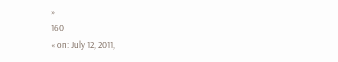»
160
« on: July 12, 2011,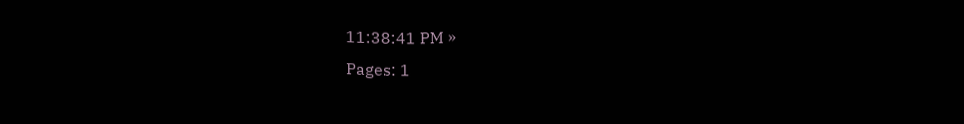11:38:41 PM »
Pages: 1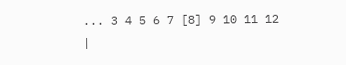... 3 4 5 6 7 [8] 9 10 11 12
|